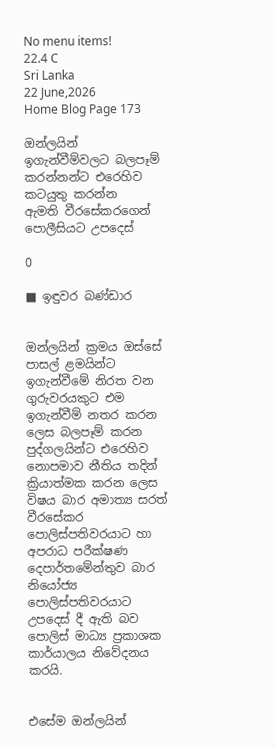No menu items!
22.4 C
Sri Lanka
22 June,2026
Home Blog Page 173

ඔන්ලයින් ඉගැන්වීම්වලට බලපෑම් කරන්නන්ට එරෙහිව කටයුතු කරන්න
ඇමති වීරසේකරගෙන් පොලීසියට උපදෙස්

0

■ ඉඳුවර බණ්ඩාර


ඔන්ලයින් ක්‍රමය ඔස්සේ පාසල් ළමයින්ට ඉගැන්වීමේ නිරත වන ගුරුවරයකුට එම ඉගැන්වීම් නතර කරන ලෙස බලපෑම් කරන පුද්ගලයින්ට එරෙහිව නොපමාව නීතිය තදින් ක්‍රියාත්මක කරන ලෙස විෂය බාර අමාත්‍ය සරත් වීරසේකර පොලිස්පතිවරයාට හා අපරාධ පරීක්ෂණ දෙපාර්තමේන්තුව බාර නියෝජ්‍ය පොලිස්පතිවරයාට උපදෙස් දී ඇති බව පොලිස් මාධ්‍ය ප්‍රකාශක කාර්යාලය නිවේදනය කරයි.


එසේම ඔන්ලයින්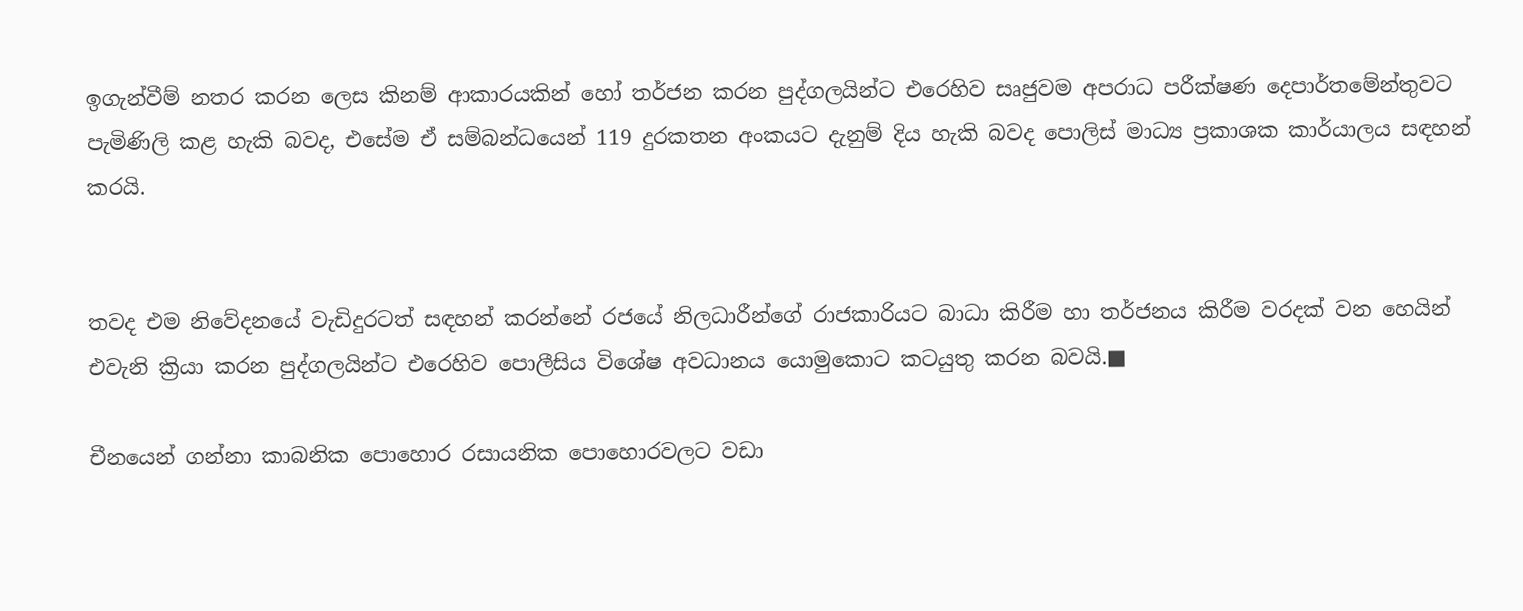ඉගැන්වීම් නතර කරන ලෙස කිනම් ආකාරයකින් හෝ තර්ජන කරන පුද්ගලයින්ට එරෙහිව සෘජුවම අපරාධ පරීක්ෂණ දෙපාර්තමේන්තුවට පැමිණිලි කළ හැකි බවද, එසේම ඒ සම්බන්ධයෙන් 119 දුරකතන අංකයට දැනුම් දිය හැකි බවද පොලිස් මාධ්‍ය ප්‍රකාශක කාර්යාලය සඳහන් කරයි.


තවද එම නිවේදනයේ වැඩිදුරටත් සඳහන් කරන්නේ රජයේ නිලධාරීන්ගේ රාජකාරියට බාධා කිරීම හා තර්ජනය කිරීම වරදක් වන හෙයින් එවැනි ක්‍රියා කරන පුද්ගලයින්ට එරෙහිව පොලීසිය විශේෂ අවධානය යොමුකොට කටයුතු කරන බවයි.■

චීනයෙන් ගන්නා කාබනික පොහොර රසායනික පොහොරවලට වඩා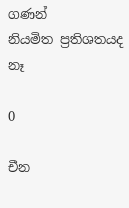ගණන්
නියමිත ප්‍රතිශතයද නෑ

0

චීන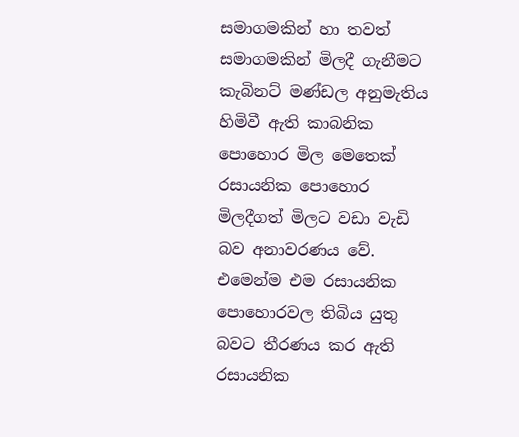සමාගමකින් හා තවත් සමාගමකින් මිලදී ගැනීමට කැබිනට් මණ්ඩල අනුමැතිය හිමිවී ඇති කාබනික පොහොර මිල මෙතෙක් රසායනික පොහොර මිලදීගත් මිලට වඩා වැඩි බව අනාවරණය වේ. එමෙන්ම එම රසායනික පොහොරවල තිබිය යුතු බවට තීරණය කර ඇති රසායනික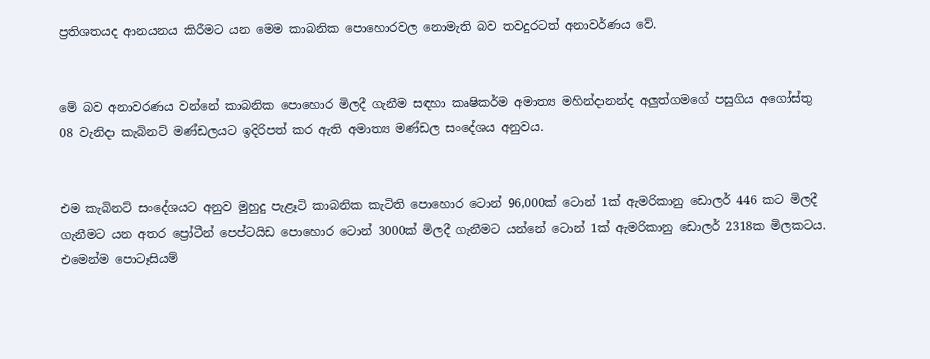ප්‍රතිශතයද ආනයනය කිරීමට යන මෙම කාබනික පොහොරවල නොමැති බව තවදුරටත් අනාවර්ණය වේ.


මේ බව අනාවරණය වන්නේ කාබනික පොහොර මිලදී ගැනීම සඳහා කෘෂිකර්ම අමාත්‍ය මහින්දානන්ද අලුත්ගමගේ පසුගිය අගෝස්තු 08 වැනිදා කැබිනට් මණ්ඩලයට ඉදිරිපත් කර ඇති අමාත්‍ය මණ්ඩල සංදේශය අනුවය.


එම කැබිනට් සංදේශයට අනුව මුහුදු පැළෑටි කාබනික කැටිති පොහොර ටොන් 96,000ක් ටොන් 1ක් ඇමරිකානු ඩොලර් 446 කට මිලදී ගැනීමට යන අතර ප්‍රෝටීන් පෙප්ටයිඩ පොහොර ටොන් 3000ක් මිලදී ගැනීමට යන්නේ ටොන් 1ක් ඇමරිකානු ඩොලර් 2318ක මිලකටය. එමෙන්ම පොටෑසියම්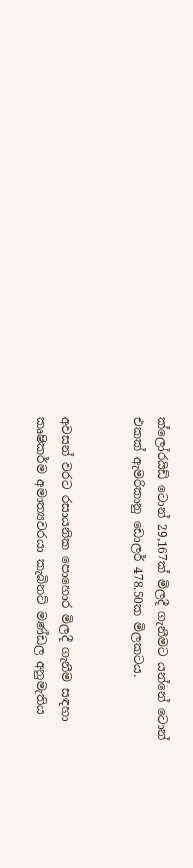ක්ලෝරයිඩ් ටොන් 29,167ක් මිලදී ගැනීමට යන්නේ ටොන් එකක් ඇමරිකානු ඩොලර් 478.50ක මිලකටය.


අවසන් වරට රසායනික පොහොර මිලදී ගැනීම සඳහා කෘෂිකර්ම අමාත්‍යවරයා කැබිනට් මණ්ඩල අනුමැතිය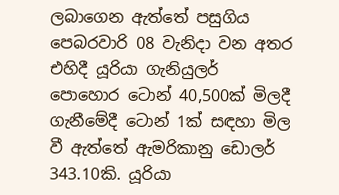ලබාගෙන ඇත්තේ පසුගිය පෙබරවාරි 08 වැනිදා වන අතර එහිදී යූරියා ගැනියුලර් පොහොර ටොන් 40,500ක් මිලදී ගැනීමේදී ටොන් 1ක් සඳහා මිල වී ඇත්තේ ඇමරිකානු ඩොලර් 343.10කි. යූරියා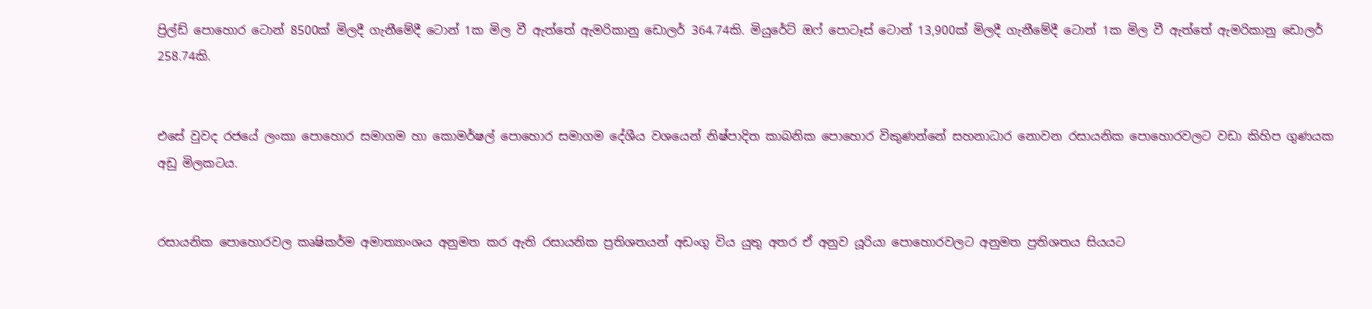ප්‍රිල්ඩ් පොහොර ටොන් 8500ක් මිලදී ගැනීමේදී ටොන් 1ක මිල වී ඇත්තේ ඇමරිකානු ඩොලර් 364.74කි. මියුරේට් ඔෆ් පොටෑස් ටොන් 13,900ක් මිලදී ගැනීමේදී ටොන් 1ක මිල වී ඇත්තේ ඇමරිකානු ඩොලර් 258.74කි.


එසේ වුවද රජයේ ලංකා පොහොර සමාගම හා කොමර්ෂල් පොහොර සමාගම දේශීය වශයෙන් නිෂ්පාදිත කාබනික පොහොර විකුණන්නේ සහනාධාර නොවන රසායනික පොහොරවලට වඩා කිහිප ගුණයක අඩු මිලකටය.


රසායනික පොහොරවල කෘෂිකර්ම අමාත්‍යාංශය අනුමත කර ඇති රසායනික ප්‍රතිශතයන් අඩංගු විය යුතු අතර ඒ අනුව යූරියා පොහොරවලට අනුමත ප්‍රතිශතය සියයට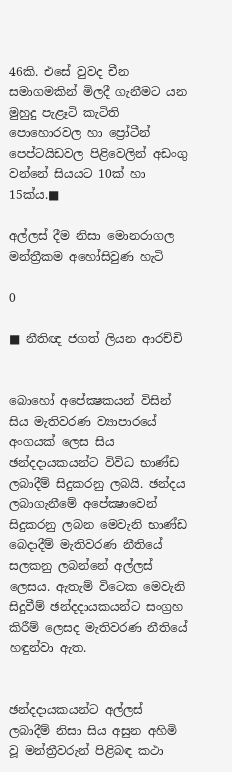46කි. එසේ වුවද චීන සමාගමකින් මිලදී ගැනීමට යන මුහුදු පැළෑටි කැටිති පොහොරවල හා ප්‍රෝටීන් පෙප්ටයිඩවල පිළිවෙලින් අඩංගු වන්නේ සියයට 10ක් හා 15ක්ය.■

අල්ලස් දීම නිසා මොනරාගල මන්ත්‍රීකම අහෝසිවුණ හැටි

0

■ නීතිඥ ජගත් ලියන ආරච්චි


බොහෝ අපේක්‍ෂකයන් විසින් සිය මැතිවරණ ව්‍යාපාරයේ අංගයක් ලෙස සිය ඡන්දදායකයන්ට විවිධ භාණ්ඩ ලබාදීම් සිදුකරනු ලබයි. ඡන්දය ලබාගැනීමේ අපේක්‍ෂාවෙන් සිදුකරනු ලබන මෙවැනි භාණ්ඩ බෙදාදීම් මැතිවරණ නීතියේ සලකනු ලබන්නේ අල්ලස් ලෙසය. ඇතැම් විටෙක මෙවැනි සිදුවීම් ඡන්දදායකයන්ට සංග්‍රහ කිරීම් ලෙසද මැතිවරණ නීතියේ හඳුන්වා ඇත.


ඡන්දදායකයන්ට අල්ලස් ලබාදීම් නිසා සිය අසුන අහිමි වූ මන්ත්‍රීවරුන් පිළිබඳ කථා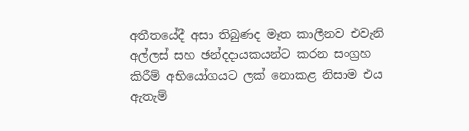අතීතයේදී අසා තිබුණද මෑත කාලීනව එවැනි අල්ලස් සහ ඡන්දදායකයන්ට කරන සංග්‍රහ කිරීම් අභියෝගයට ලක් නොකළ නිසාම එය ඇතැම්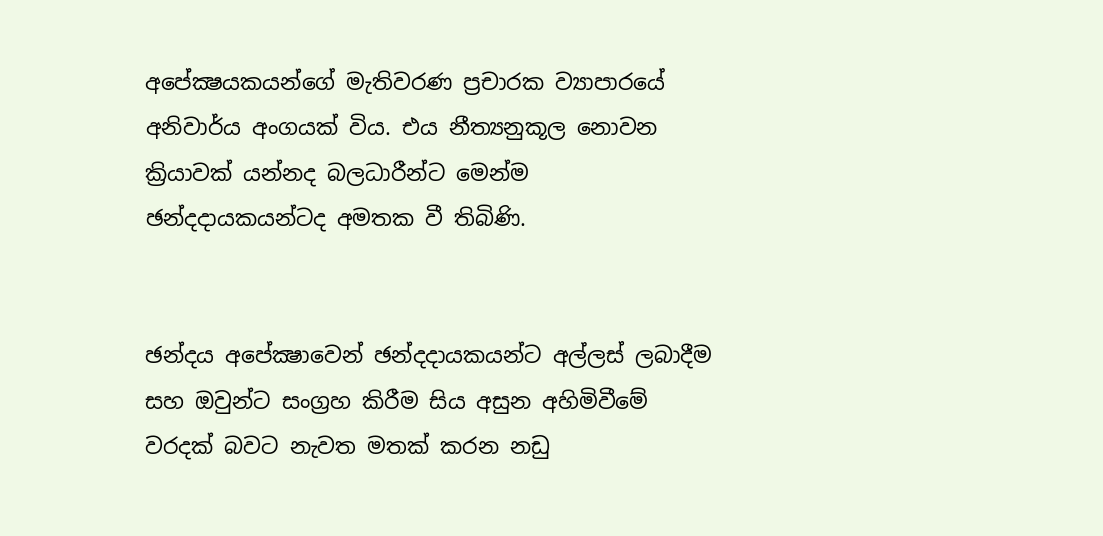අපේක්‍ෂයකයන්ගේ මැතිවරණ ප්‍රචාරක ව්‍යාපාරයේ අනිවාර්ය අංගයක් විය. එය නීත්‍යනුකූල නොවන ක්‍රියාවක් යන්නද බලධාරීන්ට මෙන්ම ඡන්දදායකයන්ටද අමතක වී තිබිණි.


ඡන්දය අපේක්‍ෂාවෙන් ඡන්දදායකයන්ට අල්ලස් ලබාදීම සහ ඔවුන්ට සංග්‍රහ කිරීම සිය අසුන අහිමිවීමේ වරදක් බවට නැවත මතක් කරන නඩු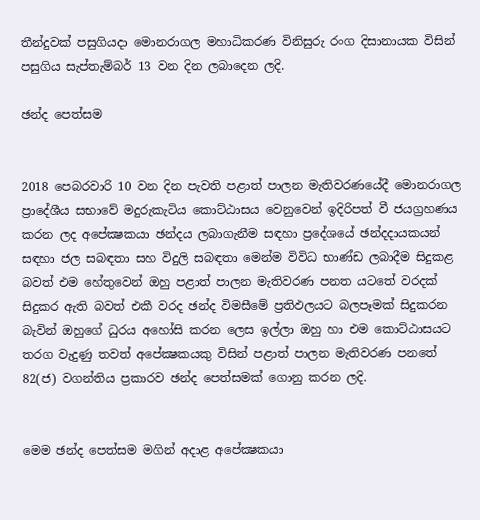තීන්දුවක් පසුගියදා මොනරාගල මහාධිකරණ විනිසුරු රංග දිසානායක විසින් පසුගිය සැප්තැම්බර් 13 වන දින ලබාදෙන ලදි.

ඡන්ද පෙත්සම


2018 පෙබරවාරි 10 වන දින පැවති පළාත් පාලන මැතිවරණයේදී මොනරාගල ප්‍රාදේශීය සභාවේ මදුරුකැටිය කොට්ඨාසය වෙනුවෙන් ඉදිරිපත් වී ජයග්‍රහණය කරන ලද අපේක්‍ෂකයා ඡන්දය ලබාගැනීම සඳහා ප්‍රදේශයේ ඡන්දදායකයන් සඳහා ජල සබඳතා සහ විදුලි සබඳතා මෙන්ම විවිධ භාණ්ඩ ලබාදීම සිදුකළ බවත් එම හේතුවෙන් ඔහු පළාත් පාලන මැතිවරණ පනත යටතේ වරදක් සිදුකර ඇති බවත් එකී වරද ඡන්ද විමසීමේ ප්‍රතිඵලයට බලපෑමක් සිදුකරන බැවින් ඔහුගේ ධුරය අහෝසි කරන ලෙස ඉල්ලා ඔහු හා එම කොට්ඨාසයට තරග වැදුණු තවත් අපේක්‍ෂකයකු විසින් පළාත් පාලන මැතිවරණ පනතේ 82(ජ) වගන්තිය ප්‍රකාරව ඡන්ද පෙත්සමක් ගොනු කරන ලදි.


මෙම ඡන්ද පෙත්සම මගින් අදාළ අපේක්‍ෂකයා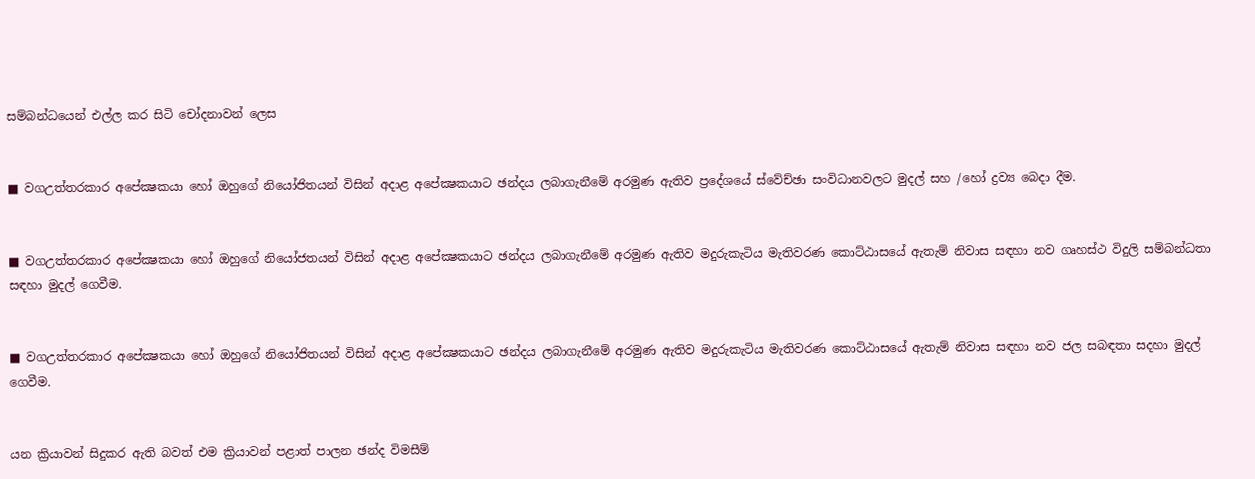සම්බන්ධයෙන් එල්ල කර සිටි චෝදනාවන් ලෙස


■ වගඋත්තරකාර අපේක්‍ෂකයා හෝ ඔහුගේ නියෝජිතයන් විසින් අදාළ අපේක්‍ෂකයාට ඡන්දය ලබාගැනීමේ අරමුණ ඇතිව ප්‍රදේශයේ ස්වේච්ඡා සංවිධානවලට මුදල් සහ /හෝ ද්‍රව්‍ය බෙදා දීම.


■ වගඋත්තරකාර අපේක්‍ෂකයා හෝ ඔහුගේ නියෝජතයන් විසින් අදාළ අපේක්‍ෂකයාට ඡන්දය ලබාගැනීමේ අරමුණ ඇතිව මදුරුකැටිය මැතිවරණ කොට්ඨාසයේ ඇතැම් නිවාස සඳහා නව ගෘහස්ථ විදුලි සම්බන්ධතා සඳහා මුදල් ගෙවීම.


■ වගඋත්තරකාර අපේක්‍ෂකයා හෝ ඔහුගේ නියෝජිතයන් විසින් අදාළ අපේක්‍ෂකයාට ඡන්දය ලබාගැනීමේ අරමුණ ඇතිව මදුරුකැටිය මැතිවරණ කොට්ඨාසයේ ඇතැම් නිවාස සඳහා නව ජල සබඳතා සදහා මුදල් ගෙවීම.


යන ක්‍රියාවන් සිදුකර ඇති බවත් එම ක්‍රියාවන් පළාත් පාලන ඡන්ද විමසීම්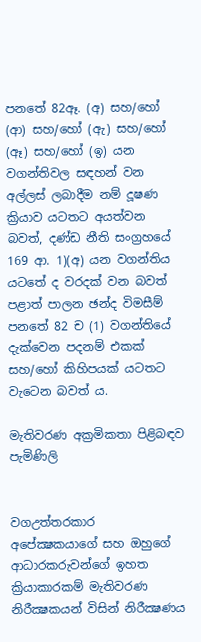පනතේ 82ඈ. (අ) සහ/හෝ (ආ) සහ/හෝ (ඇ) සහ/හෝ (ඈ) සහ/හෝ (ඉ) යන වගන්තිවල සඳහන් වන අල්ලස් ලබාදීම නම් දූෂණ ක්‍රියාව යටතට අයත්වන බවත්, දණ්ඩ නීති සංග්‍රහයේ 169 ආ. 1)(අ) යන වගන්තිය යටතේ ද වරදක් වන බවත් පළාත් පාලන ඡන්ද විමසීම් පනතේ 82 ච (1) වගන්තියේ දැක්වෙන පදනම් එකක් සහ/හෝ කිහිපයක් යටතට වැටෙන බවත් ය.

මැතිවරණ අක්‍රමිකතා පිළිබඳව පැමිණිලි


වගඋත්තරකාර අපේක්‍ෂකයාගේ සහ ඔහුගේ ආධාරකරුවන්ගේ ඉහත ක්‍රියාකාරකම් මැතිවරණ නිරීක්‍ෂකයන් විසින් නිරීක්‍ෂණය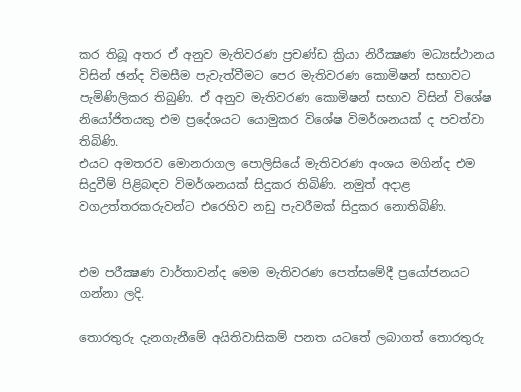කර තිබූ අතර ඒ අනුව මැතිවරණ ප්‍රචණ්ඩ ක්‍රියා නිරීක්‍ෂණ මධ්‍යස්ථානය විසින් ඡන්ද විමසීම පැවැත්වීමට පෙර මැතිවරණ කොමිෂන් සභාවට පැමිණිලිකර තිබුණි. ඒ අනුව මැතිවරණ කොමිෂන් සභාව විසින් විශේෂ නියෝජිතයකු එම ප්‍රදේශයට යොමුකර විශේෂ විමර්ශනයක් ද පවත්වා තිබිණි.
එයට අමතරව මොනරාගල පොලිසියේ මැතිවරණ අංශය මගින්ද එම සිදුවීම් පිළිබඳව විමර්ශනයක් සිදුකර තිබිණි. නමුත් අදාළ වගඋත්තරකරුවන්ට එරෙහිව නඩු පැවරීමක් සිදුකර නොතිබිණි.


එම පරීක්‍ෂණ වාර්තාවන්ද මෙම මැතිවරණ පෙත්සමේදී ප්‍රයෝජනයට ගන්නා ලදි.

තොරතුරු දැනගැනීමේ අයිතිවාසිකම් පනත යටතේ ලබාගත් තොරතුරු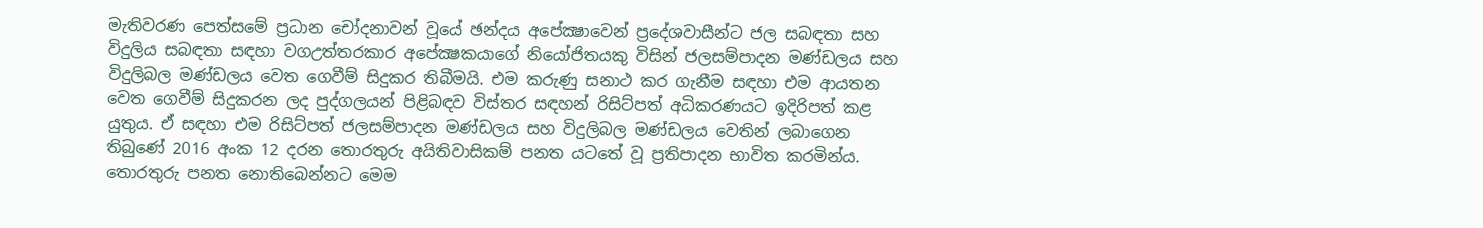මැතිවරණ පෙත්සමේ ප්‍රධාන චෝදනාවන් වූයේ ඡන්දය අපේක්‍ෂාවෙන් ප්‍රදේශවාසීන්ට ජල සබඳතා සහ විදුලිය සබඳතා සඳහා වගඋත්තරකාර අපේක්‍ෂකයාගේ නියෝජිතයකු විසින් ජලසම්පාදන මණ්ඩලය සහ විදුලිබල මණ්ඩලය වෙත ගෙවීම් සිදුකර තිබීමයි. එම කරුණු සනාථ කර ගැනීම සඳහා එම ආයතන වෙත ගෙවීම් සිදුකරන ලද පුද්ගලයන් පිළිබඳව විස්තර සඳහන් රිසිට්පත් අධිකරණයට ඉදිරිපත් කළ යුතුය. ඒ සඳහා එම රිසිට්පත් ජලසම්පාදන මණ්ඩලය සහ විදුලිබල මණ්ඩලය වෙතින් ලබාගෙන තිබුණේ 2016 අංක 12 දරන තොරතුරු අයිතිවාසිකම් පනත යටතේ වූ ප්‍රතිපාදන භාවිත කරමින්ය. තොරතුරු පනත නොතිබෙන්නට මෙම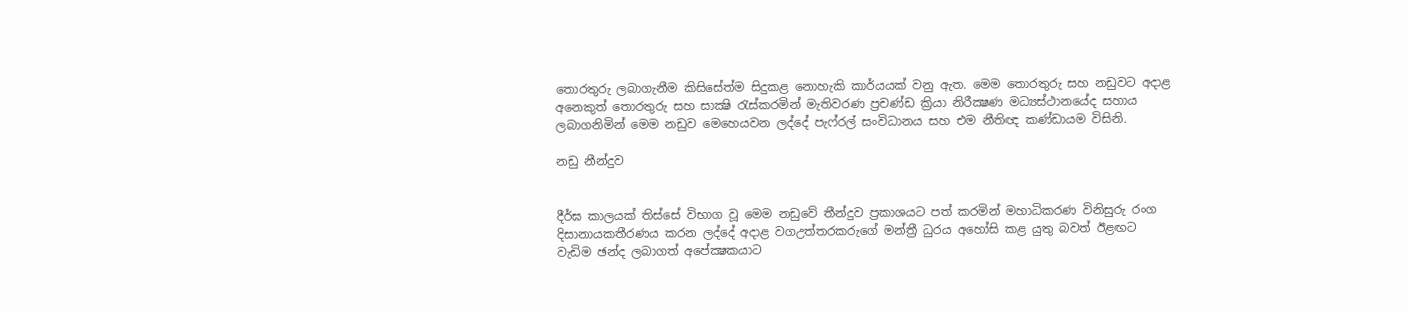තොරතුරු ලබාගැනීම කිසිසේත්ම සිදුකළ නොහැකි කාර්යයක් වනු ඇත. මෙම තොරතුරු සහ නඩුවට අදාළ අනෙකුත් තොරතුරු සහ සාක්‍ෂි රැස්කරමින් මැතිවරණ ප්‍රචණ්ඩ ක්‍රියා නිරීක්‍ෂණ මධ්‍යස්ථානයේද සහාය ලබාගනිමින් මෙම නඩුව මෙහෙයවන ලද්දේ පැෆ්රල් සංවිධානය සහ එම නීතිඥ කණ්ඩායම විසිනි.

නඩු නීන්දුව


දීර්ඝ කාලයක් තිස්සේ විභාග වූ මෙම නඩුවේ තීන්දුව ප්‍රකාශයට පත් කරමින් මහාධිකරණ විනිසුරු රංග දිසානායකතීරණය කරන ලද්දේ අදාළ වගඋත්තරකරුගේ මන්ත්‍රී ධුරය අහෝසි කළ යුතු බවත් ඊළඟට වැඩිම ඡන්ද ලබාගත් අපේක්‍ෂකයාට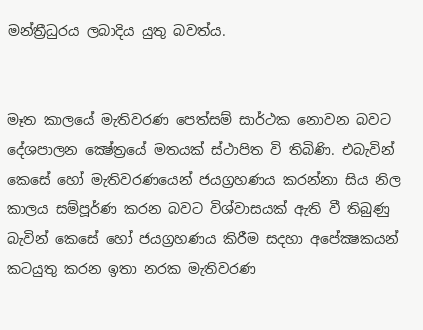මන්ත්‍රීධුරය ලබාදිය යුතු බවත්ය.


මෑත කාලයේ මැතිවරණ පෙත්සම් සාර්ථක නොවන බවට දේශපාලන ක්‍ෂේත්‍රයේ මතයක් ස්ථාපිත වි තිබිණි. එබැවින් කෙසේ හෝ මැතිවරණයෙන් ජයග්‍රහණය කරන්නා සිය නිල කාලය සම්පූර්ණ කරන බවට විශ්වාසයක් ඇති වී තිබුණු බැවින් කෙසේ හෝ ජයග්‍රහණය කිරීම සදහා අපේක්‍ෂකයන් කටයුතු කරන ඉතා නරක මැතිවරණ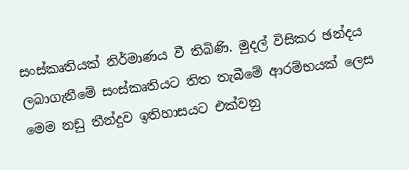සංස්කෘතියක් නිර්මාණය වී තිබිණි. මුදල් විසිකර ඡන්දය ලබාගැනීමේ සංස්කෘතියට තිත තැබීමේ ආරම්භයක් ලෙස මෙම නඩු තීන්දුව ඉතිහාසයට එක්වනු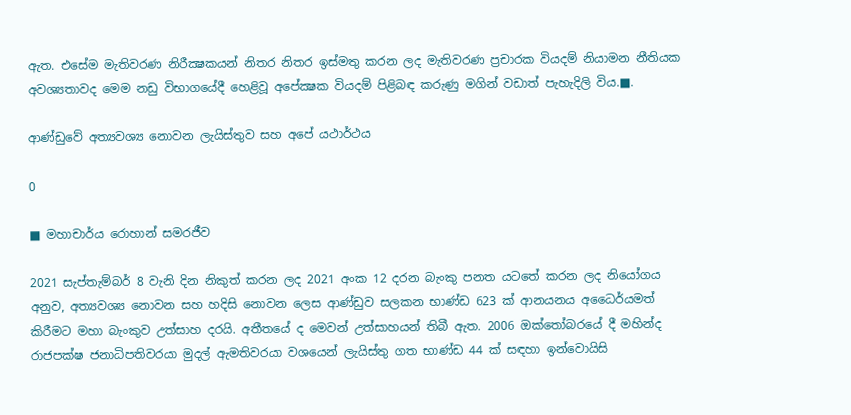ඇත. එසේම මැතිවරණ නිරීක්‍ෂකයන් නිතර නිතර ඉස්මතු කරන ලද මැතිවරණ ප්‍රචාරක වියදම් නියාමන නීතියක අවශ්‍යතාවද මෙම නඩු විභාගයේදී හෙළිවූ අපේක්‍ෂක වියදම් පිළිබඳ කරුණු මගින් වඩාත් පැහැදිලි විය.■.

ආණ්ඩුවේ අත්‍යවශ්‍ය නොවන ලැයිස්තුව සහ අපේ යථාර්ථය

0

■ මහාචාර්ය රොහාන් සමරජීව

2021 සැප්තැම්බර් 8 වැනි දින නිකුත් කරන ලද 2021 අංක 12 දරන බැංකු පනත යටතේ කරන ලද නියෝගය අනුව, අත්‍යවශ්‍ය නොවන සහ හදිසි නොවන ලෙස ආණ්ඩුව සලකන භාණ්ඩ 623 ක් ආනයනය අධෛර්යමත් කිරීමට මහා බැංකුව උත්සාහ දරයි. අතීතයේ ද මෙවන් උත්සාහයන් තිබී ඇත. 2006 ඔක්තෝබරයේ දී මහින්ද රාජපක්ෂ ජනාධිපතිවරයා මුදල් ඇමතිවරයා වශයෙන් ලැයිස්තු ගත භාණ්ඩ 44 ක් සඳහා ඉන්වොයිසි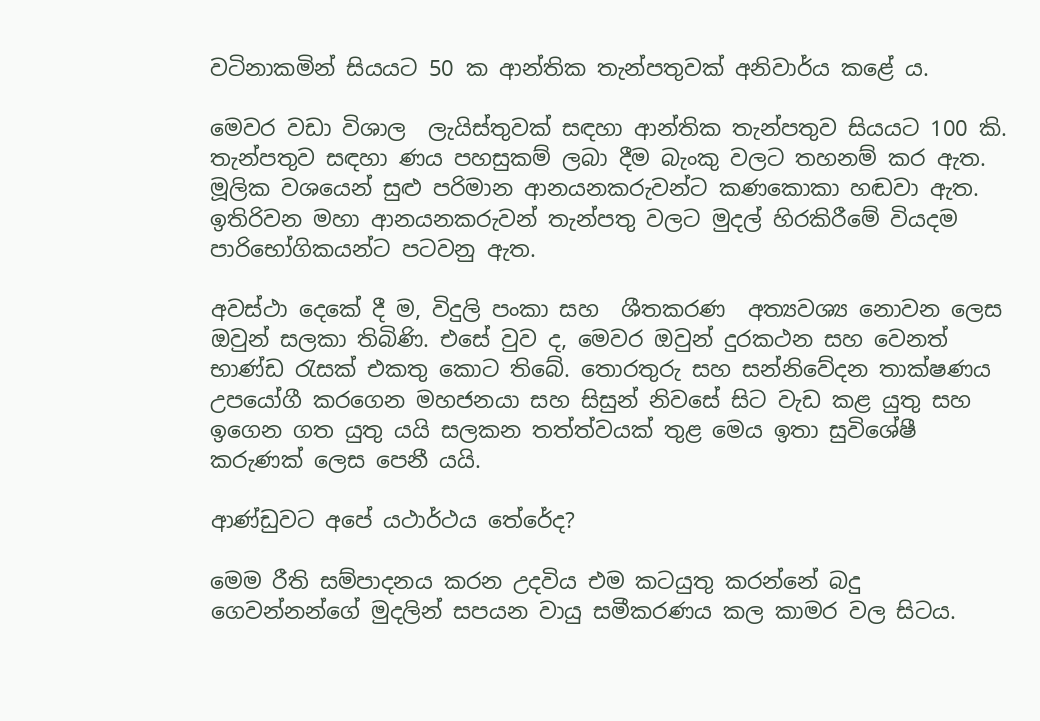වටිනාකමින් සියයට 50 ක ආන්තික තැන්පතුවක් අනිවාර්ය කළේ ය.

මෙවර වඩා විශාල  ලැයිස්තුවක් සඳහා ආන්තික තැන්පතුව සියයට 100 කි.  තැන්පතුව සඳහා ණය පහසුකම් ලබා දීම බැංකු වලට තහනම් කර ඇත. මූලික වශයෙන් සුළු පරිමාන ආනයනකරුවන්ට කණකොකා හඬවා ඇත. ඉතිරිවන මහා ආනයනකරුවන් තැන්පතු වලට මුදල් හිරකිරීමේ වියදම පාරිභෝගිකයන්ට පටවනු ඇත.

අවස්ථා දෙකේ දී ම, විදුලි පංකා සහ  ශීතකරණ  අත්‍යවශ්‍ය නොවන ලෙස ඔවුන් සලකා තිබිණි. එසේ වුව ද, මෙවර ඔවුන් දුරකථන සහ වෙනත් භාණ්ඩ රැසක් එකතු කොට තිබේ. තොරතුරු සහ සන්නිවේදන තාක්ෂණය  උපයෝගී කරගෙන මහජනයා සහ සිසුන් නිවසේ සිට වැඩ කළ යුතු සහ ඉගෙන ගත යුතු යයි සලකන තත්ත්වයක් තුළ මෙය ඉතා සුවිශේෂී කරුණක් ලෙස පෙනී යයි.

ආණ්ඩුවට අපේ යථාර්ථය තේරේද?

මෙම රීති සම්පාදනය කරන උදවිය එම කටයුතු කරන්නේ බදු ගෙවන්නන්ගේ මුදලින් සපයන වායු සමීකරණය කල කාමර වල සිටය.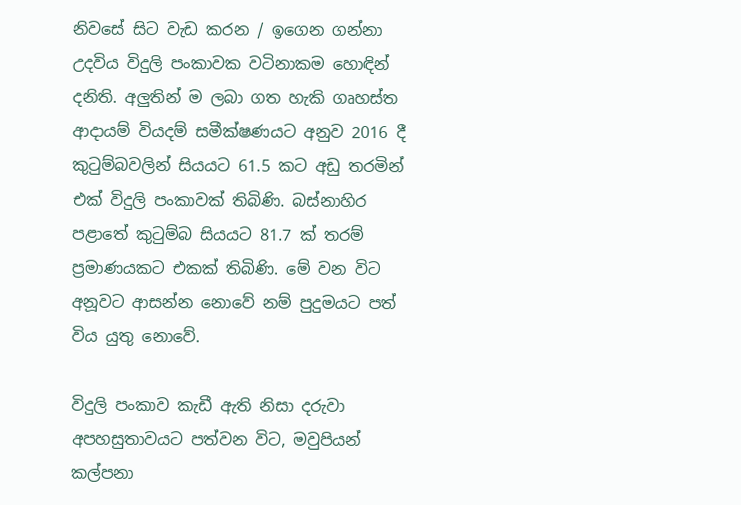නිවසේ සිට වැඩ කරන / ඉගෙන ගන්නා උදවිය විදුලි පංකාවක වටිනාකම හොඳින් දනිති. අලුතින් ම ලබා ගත හැකි ගෘහස්ත ආදායම් වියදම් සමීක්ෂණයට අනුව 2016 දී කුටුම්බවලින් සියයට 61.5 කට අඩු තරමින් එක් විදුලි පංකාවක් තිබිණි. බස්නාහිර පළාතේ කුටුම්බ සියයට 81.7 ක් තරම් ප්‍රමාණයකට එකක් තිබිණි. මේ වන විට අනූවට ආසන්න නොවේ නම් පුදුමයට පත් විය යුතු නොවේ.

විදුලි පංකාව කැඩී ඇති නිසා දරුවා අපහසුතාවයට පත්වන විට, මවුපියන් කල්පනා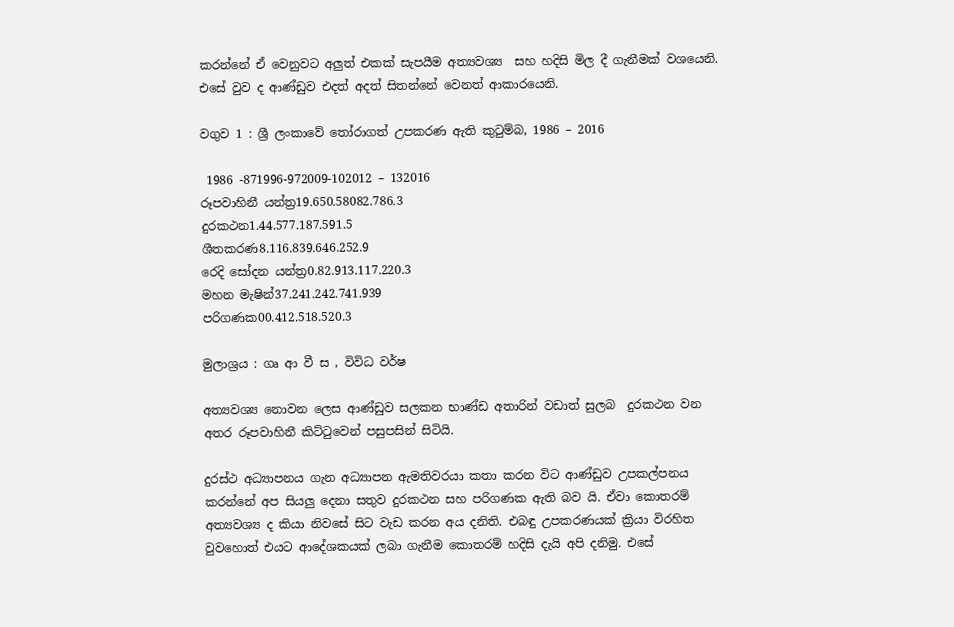කරන්නේ ඒ වෙනුවට අලුත් එකක් සැපයීම අත්‍යවශ්‍ය  සහ හදිසි මිල දී ගැනීමක් වශයෙනි. එසේ වුව ද ආණ්ඩුව එදත් අදත් සිතන්නේ වෙනත් ආකාරයෙනි.

වගුව 1 : ශ්‍රී ලංකාවේ තෝරාගත් උපකරණ ඇති කුටුම්බ, 1986 – 2016

 1986 -871996-972009-102012 – 132016
රූපවාහිනී යන්ත්‍ර19.650.58082.786.3
දුරකථන1.44.577.187.591.5
ශීතකරණ8.116.839.646.252.9
රෙදි සෝදන යන්ත්‍ර0.82.913.117.220.3
මහන මැෂින්37.241.242.741.939
පරිගණක00.412.518.520.3

මුලාශ්‍රය : ගෘ ආ වී ස , විවිධ වර්ෂ

අත්‍යවශ්‍ය නොවන ලෙස ආණ්ඩුව සලකන භාණ්ඩ අතාරින් වඩාත් සුලබ  දුරකථන වන අතර රූපවාහිනී කිට්ටුවෙන් පසුපසින් සිටියි.

දුරස්ථ අධ්‍යාපනය ගැන අධ්‍යාපන ඇමතිවරයා කතා කරන විට ආණ්ඩුව උපකල්පනය කරන්නේ අප සියලු දෙනා සතුව දුරකථන සහ පරිගණක ඇති බව යි. ඒවා කොතරම් අත්‍යවශ්‍ය ද කියා නිවසේ සිට වැඩ කරන අය දනිති. එබඳු උපකරණයක් ක්‍රියා විරහිත වුවහොත් එයට ආදේශකයක් ලබා ගැනීම කොතරම් හදිසි දැයි අපි දනිමු. එසේ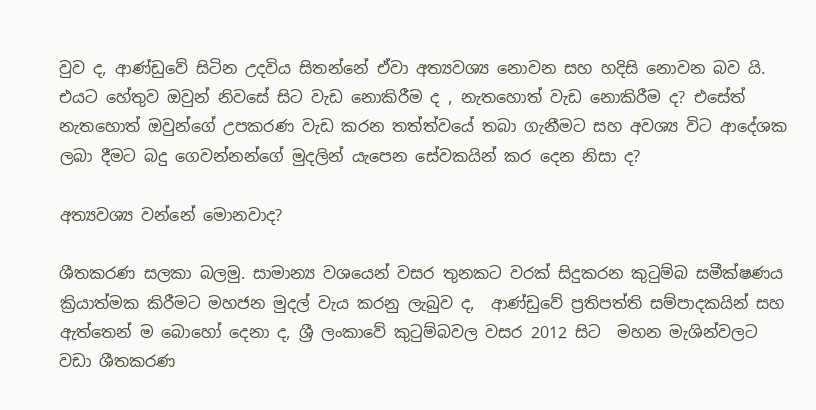වුව ද, ආණ්ඩුවේ සිටින උදවිය සිතන්නේ ඒවා අත්‍යවශ්‍ය නොවන සහ හදිසි නොවන බව යි. එයට හේතුව ඔවුන් නිවසේ සිට වැඩ නොකිරීම ද , නැතහොත් වැඩ නොකිරීම ද? එසේත් නැතහොත් ඔවුන්ගේ උපකරණ වැඩ කරන තත්ත්වයේ තබා ගැනීමට සහ අවශ්‍ය විට ආදේශක ලබා දීමට බදු ගෙවන්නන්ගේ මුදලින් යැපෙන සේවකයින් කර දෙන නිසා ද?

අත්‍යවශ්‍ය වන්නේ මොනවාද?

ශීතකරණ සලකා බලමු. සාමාන්‍ය වශයෙන් වසර තුනකට වරක් සිදුකරන කුටුම්බ සමීක්ෂණය ක්‍රියාත්මක කිරීමට මහජන මුදල් වැය කරනු ලැබුව ද,  ආණ්ඩුවේ ප්‍රතිපත්ති සම්පාදකයින් සහ ඇත්තෙන් ම බොහෝ දෙනා ද, ශ්‍රී ලංකාවේ කුටුම්බවල වසර 2012 සිට  මහන මැශින්වලට  වඩා ශීතකරණ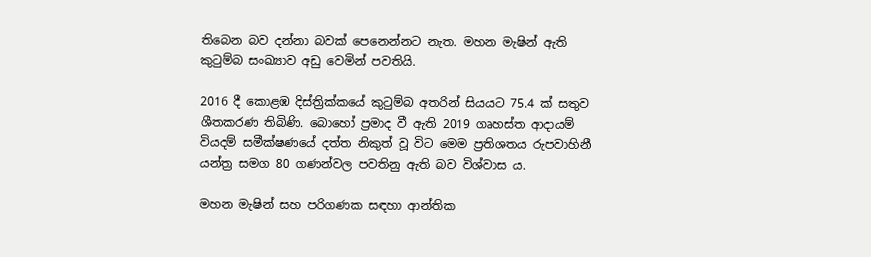තිබෙන බව දන්නා බවක් පෙනෙන්නට නැත. මහන මැෂින් ඇති කුටුම්බ සංඛ්‍යාව අඩු වෙමින් පවතියි.

2016 දී කොළඹ දිස්ත්‍රික්කයේ කුටුම්බ අතරින් සියයට 75.4 ක් සතුව ශීතකරණ තිබිණි. බොහෝ ප්‍රමාද වී ඇති 2019 ගෘහස්ත ආදායම් වියදම් සමීක්ෂණයේ දත්ත නිකුත් වූ විට මෙම ප්‍රතිශතය රුපවාහිනී යන්ත්‍ර සමග 80 ගණන්වල පවතිනු ඇති බව විශ්වාස ය.

මහන මැෂින් සහ පරිගණක සඳහා ආන්තික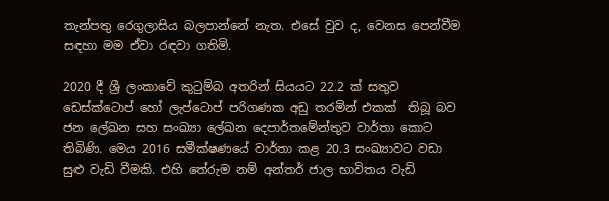තැන්පතු රෙගුලාසිය බලපාන්නේ නැත. එසේ වුව ද, වෙනස පෙන්වීම සඳහා මම ඒවා රඳවා ගතිමි.

2020 දී ශ්‍රී ලංකාවේ කුටුම්බ අතරින් සියයට 22.2 ක් සතුව ඩෙස්ක්ටොප් හෝ ලැප්ටොප් පරිගණක අඩු තරමින් එකක්  තිබූ බව ජන ලේඛන සහ සංඛ්‍යා ලේඛන දෙපාර්තමේන්තුව වාර්තා කොට තිබිණි. මෙය 2016 සමීක්ෂණයේ වාර්තා කළ 20.3 සංඛ්‍යාවට වඩා සුළු වැඩි වීමකි. එහි තේරුම නම් අන්තර් ජාල භාවිතය වැඩි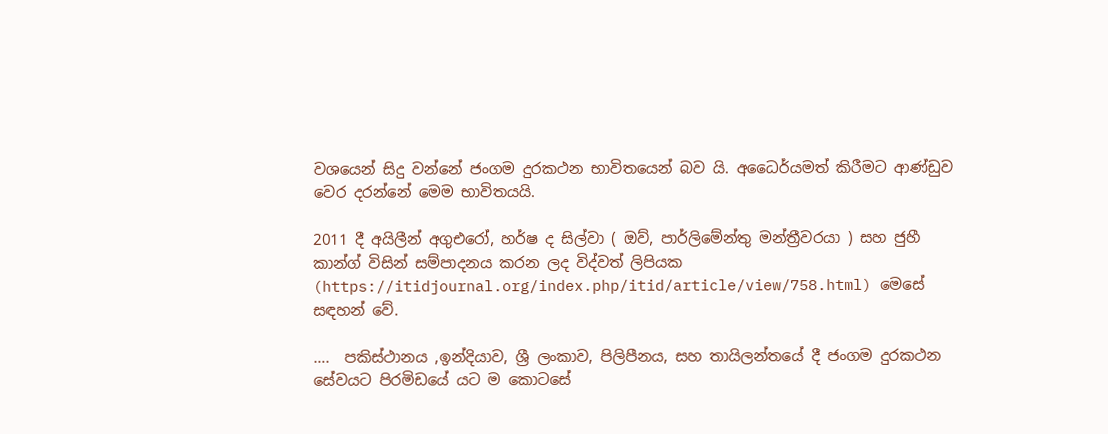වශයෙන් සිදු වන්නේ ජංගම දුරකථන භාවිතයෙන් බව යි. අධෛර්යමත් කිරීමට ආණ්ඩුව වෙර දරන්නේ මෙම භාවිතයයි.

2011 දී අයිලීන් අගුඑරෝ, හර්ෂ ද සිල්වා ( ඔව්, පාර්ලිමේන්තු මන්ත්‍රීවරයා ) සහ ජුහී කාන්ග් විසින් සම්පාදනය කරන ලද විද්වත් ලිපියක (https://itidjournal.org/index.php/itid/article/view/758.html) මෙසේ සඳහන් වේ.

….  පකිස්ථානය ,ඉන්දියාව, ශ්‍රී ලංකාව, පිලිපීනය, සහ තායිලන්තයේ දී ජංගම දුරකථන සේවයට පිරමිඩයේ යට ම කොටසේ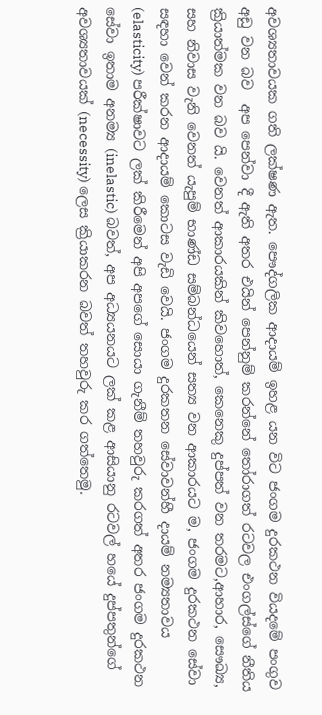අවශ්‍යතාවයක ගති ලක්ෂණ ඇත. පෞද්ගලික ආදායම් ඉහළ යන විට ජංගම දුරකථන වියදමේ පංගුව අඩු වන බව  අප පෙන්වා දී ඇති අතර එයින් පෙන්නුම් කරන්නේ තෝරාගත් රටවල එංගල්ස්ගේ නීතිය ක්‍රියාත්මක වන බව යි. වෙනත් ආකාරයකින් කිවහොත්, කෙනෙකු දුප්පත් වන තරමට,ආහාර, සෞඛ්‍ය, සහ නිවාස වැනි වෙනත් යැපුම් භාණ්ඩ සම්බන්ධයෙන් සත්‍ය වන ආකාරයට ම, ජංගම දුරකථන සේවා සඳහා වෙන් කරන ආදායම් කොටස වැඩි වෙයි. ජංගම දුරකතන සේවාවන්හී දායම් නම්‍යතාවය (elasticity) පරීක්ෂාවට ලක් කිරීමෙන් අපි අපගේ සොයා ගැනීම් තහවුරු කරගත් අතර ජංගම දුරකථන සේවා ඉතාම අනම්‍ය (inelastic) බවත්, අප අධ්‍යයනයට ලක් කළ ආසියානු රටවල් හයේ දුප්පතුන්ගේ අවශ්‍යතාවයක් (necessity) ලෙස ක්‍රියාකරන බවත් තහවුරු කර ගත්තෙමු.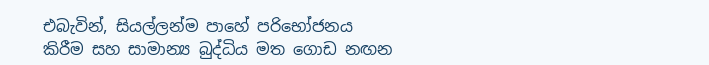එබැවින්, සියල්ලන්ම පාහේ පරිභෝජනය කිරීම සහ සාමාන්‍ය බුද්ධිය මත ගොඩ නඟන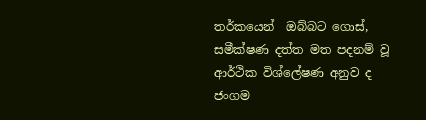තර්කයෙන්  ඔබ්බට ගොස්, සමීක්ෂණ දත්ත මත පදනම් වූ ආර්ථික විශ්ලේෂණ අනුව ද ජංගම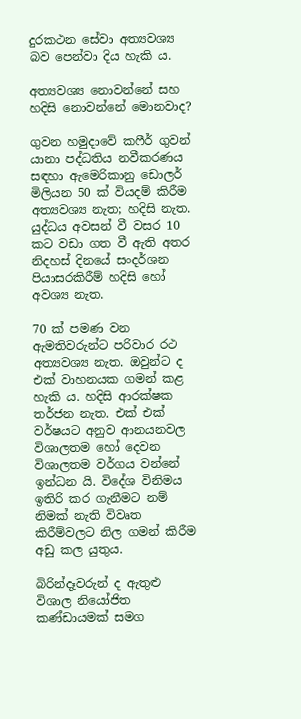දුරකථන සේවා අත්‍යවශ්‍ය බව පෙන්වා දිය හැකි ය.

අත්‍යවශ්‍ය නොවන්නේ සහ හදිසි නොවන්නේ මොනවාද?

ගුවන හමුදාවේ කෆීර් ගුවන් යානා පද්ධතිය නවීකරණය සඳහා ඇමෙරිකානු ඩොලර් මිලියන 50 ක් වියදම් කිරීම අත්‍යවශ්‍ය නැත; හදිසි නැත. යුද්ධය අවසන් වී වසර 10 කට වඩා ගත වී ඇති අතර නිදහස් දිනයේ සංදර්ශන පියාසරකිරීම් හදිසි හෝ අවශ්‍ය නැත.

70 ක් පමණ වන ඇමතිවරුන්ට පරිවාර රථ අත්‍යවශ්‍ය නැත. ඔවුන්ට ද එක් වාහනයක ගමන් කළ හැකි ය. හදිසි ආරක්ෂක තර්ජන නැත. එක් එක් වර්ෂයට අනුව ආනයනවල විශාලතම හෝ දෙවන විශාලතම වර්ගය වන්නේ ඉන්ධන යි. විදේශ විනිමය ඉතිරි කර ගැනීමට නම් නිමක් නැති විවෘත කිරීම්වලට නිල ගමන් කිරීම අඩු කල යුතුය.

බිරින්දෑවරුන් ද ඇතුළු විශාල නියෝජිත කණ්ඩායමක් සමග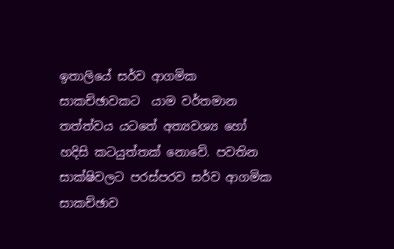ඉතාලියේ සර්ව ආගමික සාකච්ඡාවකට  යාම වර්තමාන තත්ත්වය යටතේ අත්‍යවශ්‍ය හෝ හදිසි කටයුත්තක් නොවේ. පවතින සාක්ෂිවලට පරස්පරව සර්ව ආගමික සාකච්ඡාව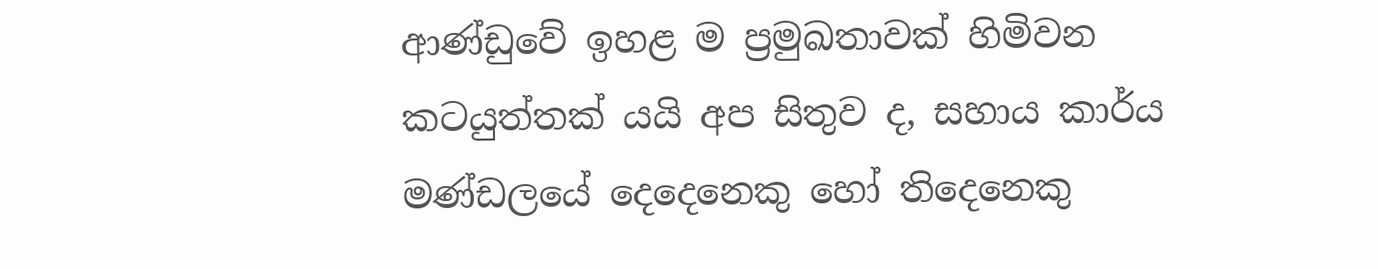ආණ්ඩුවේ ඉහළ ම ප්‍රමුඛතාවක් හිමිවන කටයුත්තක් යයි අප සිතුව ද, සහාය කාර්ය මණ්ඩලයේ දෙදෙනෙකු හෝ තිදෙනෙකු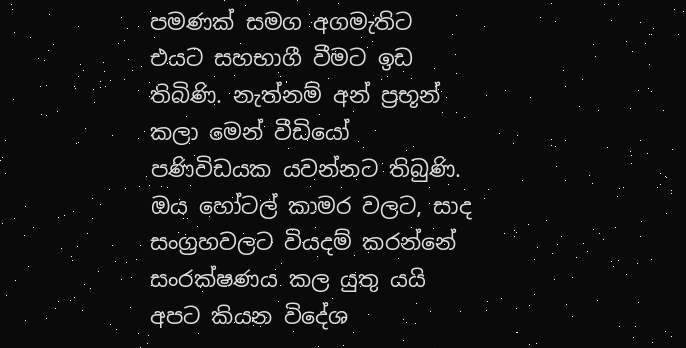පමණක් සමග අගමැතිට එයට සහභාගී වීමට ඉඩ තිබිණි. නැත්නම් අන් ප්‍රභූන් කලා මෙන් වීඩියෝ පණිවිඩයක යවන්නට තිබුණි.  ඔය හෝටල් කාමර වලට, සාද සංග්‍රහවලට වියදම් කරන්නේ සංරක්ෂණය කල යුතු යයි අපට කියන විදේශ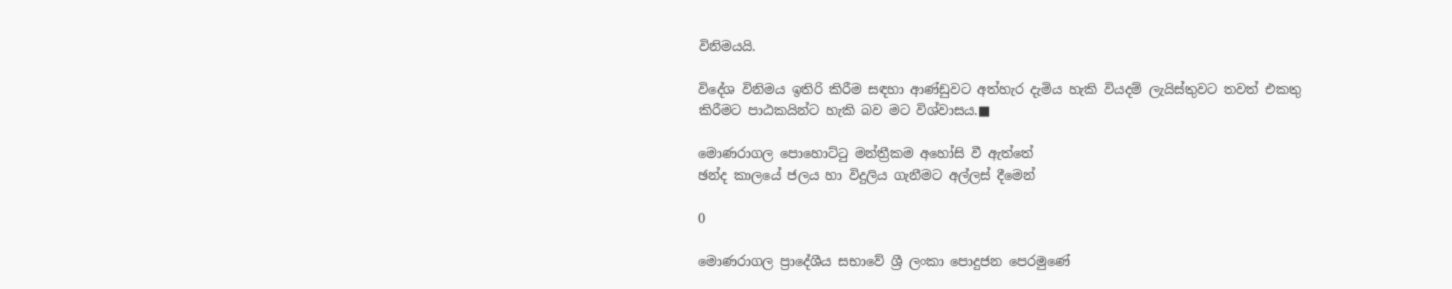විනිමයයි.

විදේශ විනිමය ඉතිරි කිරීම සඳහා ආණ්ඩුවට අත්හැර දැමිය හැකි වියදම් ලැයිස්තුවට තවත් එකතු කිරීමට පාඨකයින්ට හැකි බව මට විශ්වාසය.■

මොණරාගල පොහොට්ටු මන්ත්‍රීකම අහෝසි වී ඇත්තේ
ඡන්ද කාලයේ ජලය හා විදුලිය ගැනීමට අල්ලස් දීමෙන්

0

මොණරාගල ප්‍රාදේශීය සභාවේ ශ්‍රී ලංකා පොදුජන පෙරමුණේ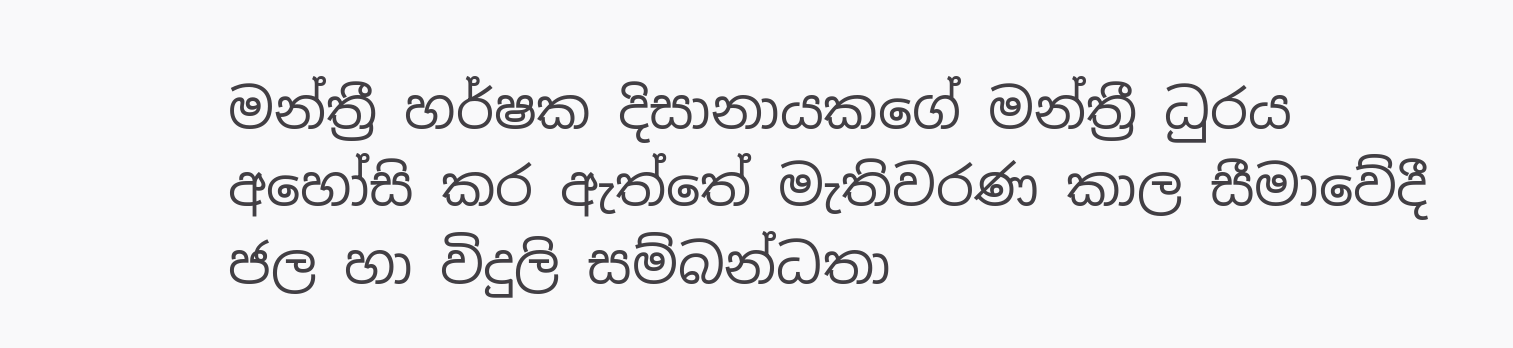මන්ත්‍රී හර්ෂක දිසානායකගේ මන්ත්‍රී ධුරය අහෝසි කර ඇත්තේ මැතිවරණ කාල සීමාවේදී ජල හා විදුලි සම්බන්ධතා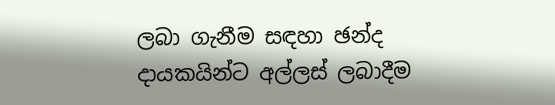ලබා ගැනීම සඳහා ඡන්ද දායකයින්ට අල්ලස් ලබාදීම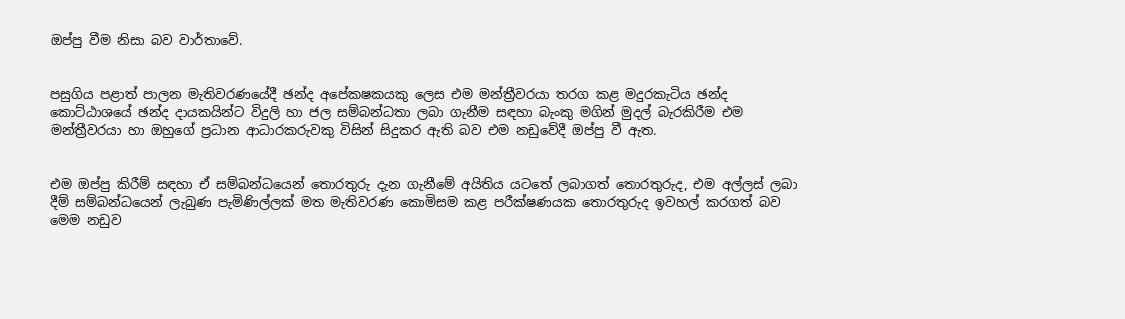ඔප්පු වීම නිසා බව වාර්තාවේ.


පසුගිය පළාත් පාලන මැතිවරණයේදී ඡන්ද අපේකෂකයකු ලෙස එම මන්ත්‍රීවරයා තරග කළ මදුරකැටිය ඡන්ද කොට්ඨාශයේ ඡන්ද දායකයින්ට විදුලි හා ජල සම්බන්ධතා ලබා ගැනීම සඳහා බැංකු මගින් මුදල් බැරකිරීම එම මන්ත්‍රීවරයා හා ඔහුගේ ප්‍රධාන ආධාරකරුවකු විසින් සිදුකර ඇති බව එම නඩුවේදී ඔප්පු වී ඇත.


එම ඔප්පු කිරීම් සඳහා ඒ සම්බන්ධයෙන් තොරතුරු දැන ගැනීමේ අයිතිය යටතේ ලබාගත් තොරතුරුද, එම අල්ලස් ලබා දීම් සම්බන්ධයෙන් ලැබුණ පැමිණිල්ලක් මත මැතිවරණ කොමිසම කළ පරීක්ෂණයක තොරතුරුද ඉවහල් කරගත් බව මෙම නඩුව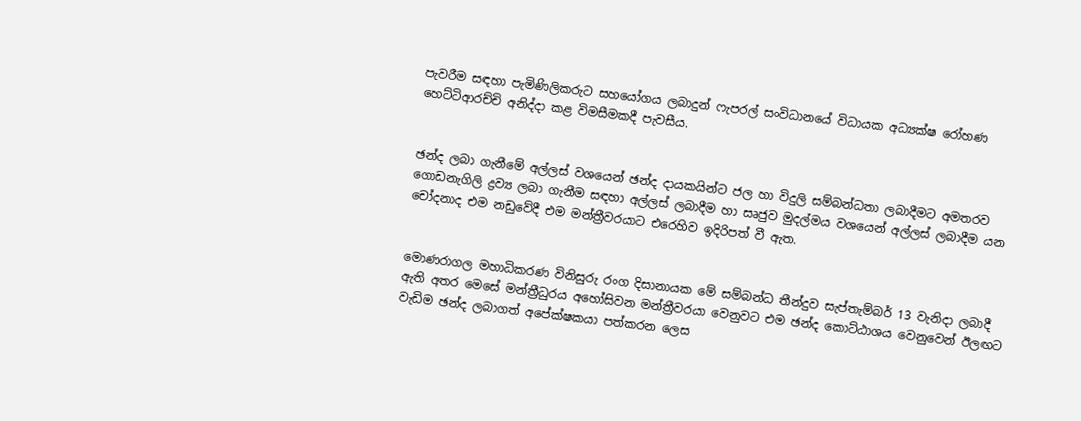පැවරීම සඳහා පැමිණිලිකරුට සහයෝගය ලබාදුන් ෆැපරල් සංවිධානයේ විධායක අධ්‍යක්ෂ රෝහණ හෙට්ටිආරච්චි අනිද්දා කළ විමසීමකදී පැවසීය.


ඡන්ද ලබා ගැනීමේ අල්ලස් වශයෙන් ඡන්ද දායකයින්ට ජල හා විදුලි සම්බන්ධතා ලබාදීමට අමතරව ගොඩනැගිලි ද්‍රව්‍ය ලබා ගැනීම සඳහා අල්ලස් ලබාදීම හා සෘජුව මුදල්මය වශයෙන් අල්ලස් ලබාදීම යන චෝදනාද එම නඩුවේදී එම මන්ත්‍රීවරයාට එරෙහිව ඉදිරිපත් වී ඇත.


මොණරාගල මහාධිකරණ විනිසුරු රංග දිසානායක මේ සම්බන්ධ තීන්දුව සැප්තැම්බර් 13 වැනිදා ලබාදී ඇති අතර මෙසේ මන්ත්‍රීධුරය අහෝසිවන මන්ත්‍රීවරයා වෙනුවට එම ඡන්ද කොට්ඨාශය වෙනුවෙන් ඊලඟට වැඩිම ඡන්ද ලබාගත් අපේක්ෂකයා පත්කරන ලෙස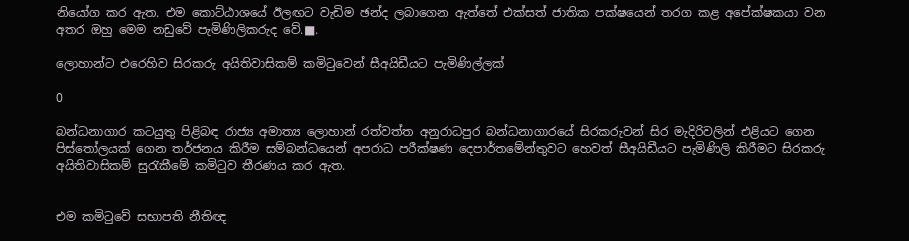නියෝග කර ඇත. එම කොට්ඨාශයේ ඊලඟට වැඩිම ඡන්ද ලබාගෙන ඇත්තේ එක්සත් ජාතික පක්ෂයෙන් තරග කළ අපේක්ෂකයා වන අතර ඔහු මෙම නඩුවේ පැමිණිලිකරුද වේ.■.

ලොහාන්ට එරෙහිව සිරකරු අයිතිවාසිකම් කමිටුවෙන් සීඅයිඩීයට පැමිණිල්ලක්

0

බන්ධනාගාර කටයුතු පිළිබඳ රාජ්‍ය අමාත්‍ය ලොහාන් රත්වත්ත අනුරාධපුර බන්ධනාගාරයේ සිරකරුවන් සිර මැදිරිවලින් එළියට ගෙන පිස්තෝලයක් ගෙන තර්ජනය කිරීම සම්බන්ධයෙන් අපරාධ පරීක්ෂණ දෙපාර්තමේන්තුවට හෙවත් සීඅයිඩීයට පැමිණිලි කිරීමට සිරකරු අයිතිවාසිකම් සුරැකීමේ කමිටුව තීරණය කර ඇත.


එම කමිටුවේ සභාපති නීතිඥ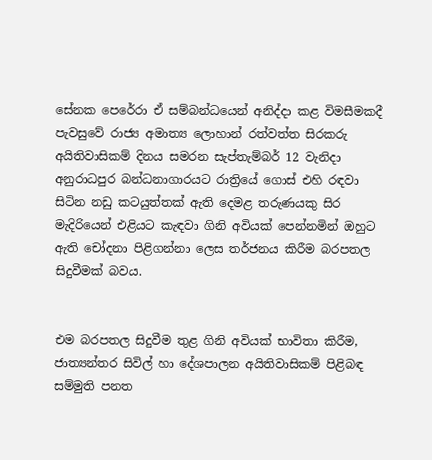සේනක පෙරේරා ඒ සම්බන්ධයෙන් අනිද්දා කළ විමසීමකදී පැවසුවේ රාජ්‍ය අමාත්‍ය ලොහාන් රත්වත්ත සිරකරු අයිතිවාසිකම් දිනය සමරන සැප්තැම්බර් 12 වැනිදා අනුරාධපුර බන්ධනාගාරයට රාත්‍රියේ ගොස් එහි රඳවා සිටින නඩු කටයුත්තක් ඇති දෙමළ තරුණයකු සිර මැදිරියෙන් එළියට කැඳවා ගිනි අවියක් පෙන්නමින් ඔහුට ඇති චෝදනා පිළිගන්නා ලෙස තර්ජනය කිරීම බරපතල සිදුවීමක් බවය.


එම බරපතල සිදුවීම තුළ ගිනි අවියක් භාවිතා කිරීම, ජාත්‍යන්තර සිවිල් හා දේශපාලන අයිතිවාසිකම් පිළිබඳ සම්මුති පනත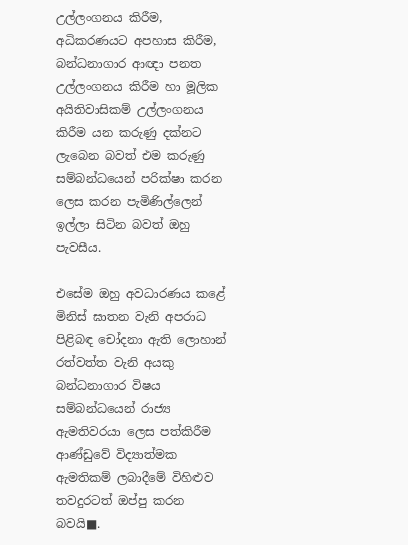උල්ලංගනය කිරීම, අධිකරණයට අපහාස කිරීම, බන්ධනාගාර ආඥා පනත උල්ලංගනය කිරීම හා මූලික අයිතිවාසිකම් උල්ලංගනය කිරීම යන කරුණු දක්නට ලැබෙන බවත් එම කරුණු සම්බන්ධයෙන් පරික්ෂා කරන ලෙස කරන පැමිණිල්ලෙන් ඉල්ලා සිටින බවත් ඔහු පැවසීය.

එසේම ඔහු අවධාරණය කළේ මිනිස් ඝාතන වැනි අපරාධ පිළිබඳ චෝදනා ඇති ලොහාන් රත්වත්ත වැනි අයකු බන්ධනාගාර විෂය සම්බන්ධයෙන් රාජ්‍ය ඇමතිවරයා ලෙස පත්කිරීම ආණ්ඩුවේ විද්‍යාත්මක ඇමතිකම් ලබාදීමේ විහිළුව තවදුරටත් ඔප්පු කරන බවයි■.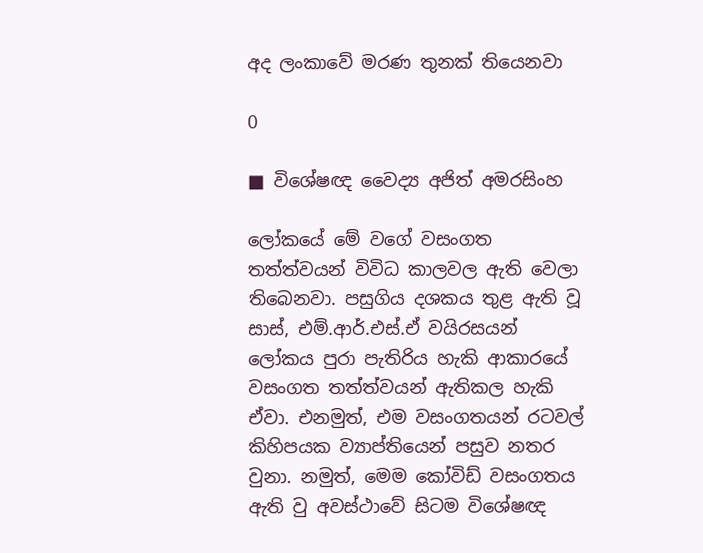අද ලංකාවේ මරණ තුනක් තියෙනවා

0

■ විශේෂඥ වෛද්‍ය අජිත් අමරසිංහ

ලෝකයේ මේ වගේ වසංගත තත්ත්වයන් විවිධ කාලවල ඇති වෙලා තිබෙනවා. පසුගිය දශකය තුළ ඇති වූ සාස්, එම්.ආර්.එස්.ඒ වයිරසයන් ලෝකය පුරා පැතිරිය හැකි ආකාරයේ වසංගත තත්ත්වයන් ඇතිකල හැකි ඒවා. එනමුත්, එම වසංගතයන් රටවල් කිහිපයක ව්‍යාප්තියෙන් පසුව නතර වුනා. නමුත්, මෙම කෝවිඩ් වසංගතය ඇති වු අවස්ථාවේ සිටම විශේෂඥ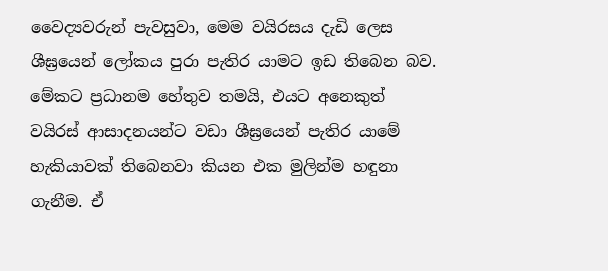වෛද්‍යවරුන් පැවසුවා, මෙම වයිරසය දැඩි ලෙස ශීඝ්‍රයෙන් ලෝකය පුරා පැතිර යාමට ඉඩ තිබෙන බව. මේකට ප්‍රධානම හේතුව තමයි, එයට අනෙකුත් වයිරස් ආසාදනයන්ට වඩා ශීඝ්‍රයෙන් පැතිර යාමේ හැකියාවක් තිබෙනවා කියන එක මුලින්ම හඳුනා ගැනීම. ඒ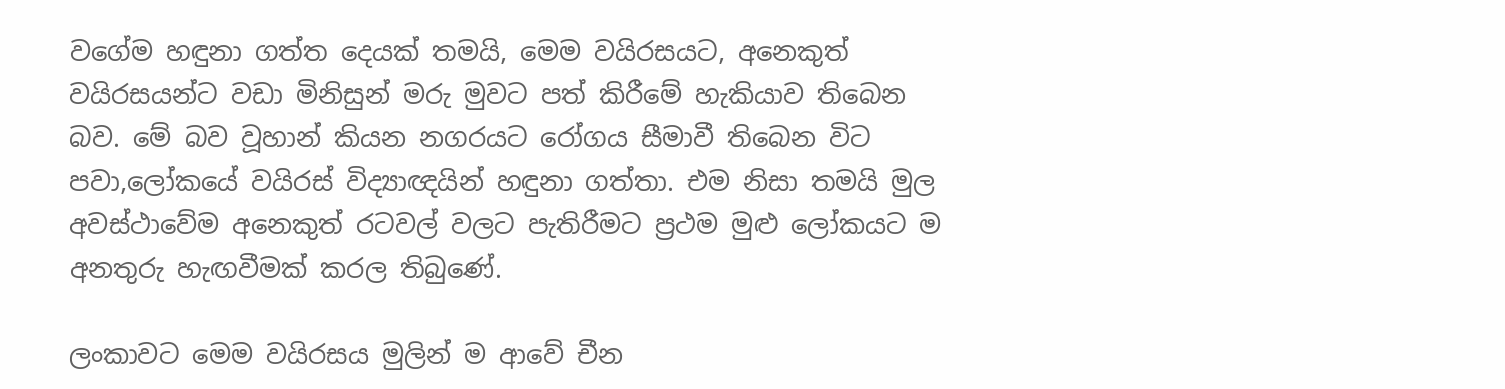වගේම හඳුනා ගත්ත දෙයක් තමයි, මෙම වයිරසයට, අනෙකුත් වයිරසයන්ට වඩා මිනිසුන් මරු මුවට පත් කිරීමේ හැකියාව තිබෙන බව. මේ බව වූහාන් කියන නගරයට රෝගය සීමාවී තිබෙන විට පවා,ලෝකයේ වයිරස් විද්‍යාඥයින් හඳුනා ගත්තා. එම නිසා තමයි මුල අවස්ථාවේම අනෙකුත් රටවල් වලට පැතිරීමට ප්‍රථම මුළු ලෝකයට ම අනතුරු හැඟවීමක් කරල තිබුණේ.

ලංකාවට මෙම වයිරසය මුලින් ම ආවේ චීන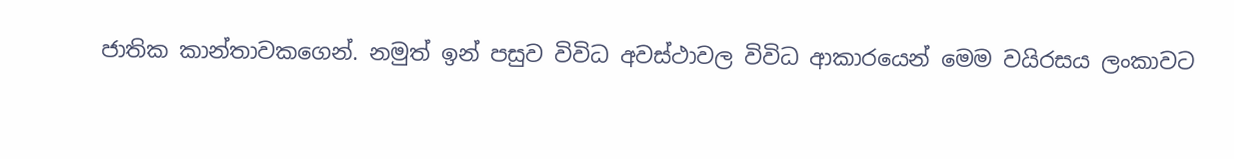ජාතික කාන්තාවකගෙන්. නමුත් ඉන් පසුව විවිධ අවස්ථාවල විවිධ ආකාරයෙන් මෙම වයිරසය ලංකාවට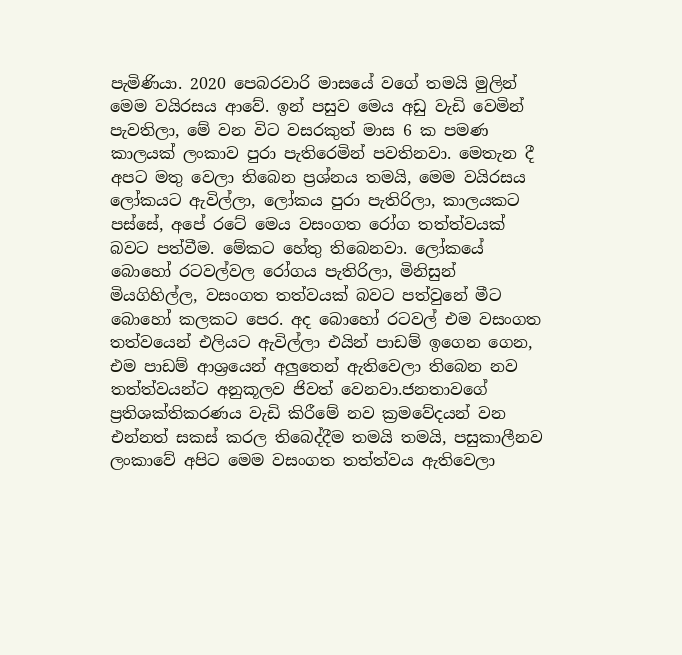පැමිණියා. 2020 පෙබරවාරි මාසයේ වගේ තමයි මුලින් මෙම වයිරසය ආවේ. ඉන් පසුව මෙය අඩු වැඩි වෙමින් පැවතිලා, මේ වන විට වසරකුත් මාස 6 ක පමණ කාලයක් ලංකාව පුරා පැතිරෙමින් පවතිනවා. මෙතැන දී අපට මතු වෙලා තිබෙන ප්‍රශ්නය තමයි, මෙම වයිරසය ලෝකයට ඇවිල්ලා, ලෝකය පුරා පැතිරිලා, කාලයකට පස්සේ, අපේ රටේ මෙය වසංගත රෝග තත්ත්වයක් බවට පත්වීම. මේකට හේතු තිබෙනවා. ලෝකයේ බොහෝ රටවල්වල රෝගය පැතිරිලා, මිනිසුන් මියගිහිල්ල, වසංගත තත්වයක් බවට පත්වුනේ මීට බොහෝ කලකට පෙර. අද බොහෝ රටවල් එම වසංගත තත්වයෙන් එලියට ඇවිල්ලා එයින් පාඩම් ඉගෙන ගෙන, එම පාඩම් ආශ්‍රයෙන් අලුතෙන් ඇතිවෙලා තිබෙන නව තත්ත්වයන්ට අනුකූලව ජිවත් වෙනවා.ජනතාවගේ ප්‍රතිශක්තිකරණය වැඩි කිරීමේ නව ක්‍රමවේදයන් වන එන්නත් සකස් කරල තිබෙද්දීම තමයි තමයි, පසුකාලීනව ලංකාවේ අපිට මෙම වසංගත තත්ත්වය ඇතිවෙලා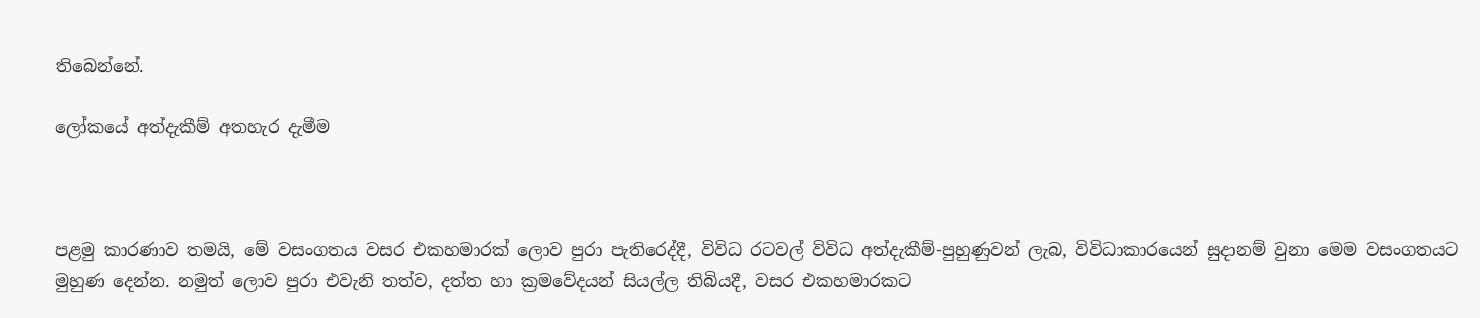තිබෙන්නේ.

ලෝකයේ අත්දැකීම් අතහැර දැමීම



පළමු කාරණාව තමයි, මේ වසංගතය වසර එකහමාරක් ලොව පුරා පැතිරෙද්දී, විවිධ රටවල් විවිධ අත්දැකීම්-පුහුණුවන් ලැබ, විවිධාකාරයෙන් සුදානම් වුනා මෙම වසංගතයට මුහුණ දෙන්න. නමුත් ලොව පුරා එවැනි තත්ව, දත්ත හා ක්‍රමවේදයන් සියල්ල තිබියදී, වසර එකහමාරකට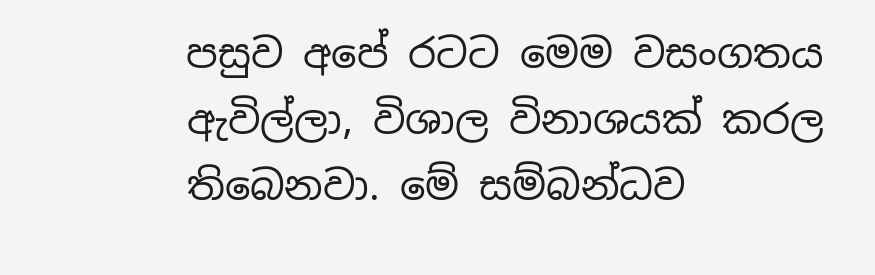පසුව අපේ රටට මෙම වසංගතය ඇවිල්ලා, විශාල විනාශයක් කරල තිබෙනවා. මේ සම්බන්ධව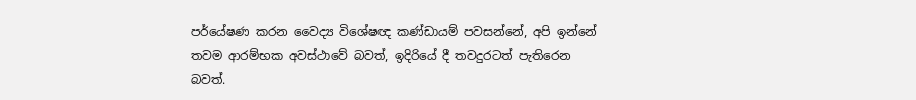පර්යේෂණ කරන වෛද්‍ය විශේෂඥ කණ්ඩායම් පවසන්නේ, අපි ඉන්නේ තවම ආරම්භක අවස්ථාවේ බවත්, ඉදිරියේ දී තවදුරටත් පැතිරෙන බවත්.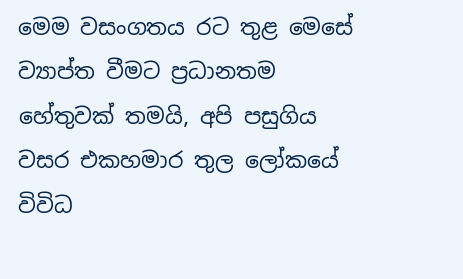මෙම වසංගතය රට තුළ මෙසේ ව්‍යාප්ත වීමට ප්‍රධානතම හේතුවක් තමයි, අපි පසුගිය වසර එකහමාර තුල ලෝකයේ විවිධ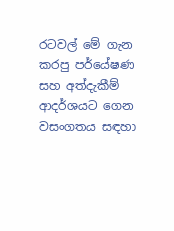රටවල් මේ ගැන කරපු පර්යේෂණ සහ අත්දැකීම් ආදර්ශයට ගෙන වසංගතය සඳහා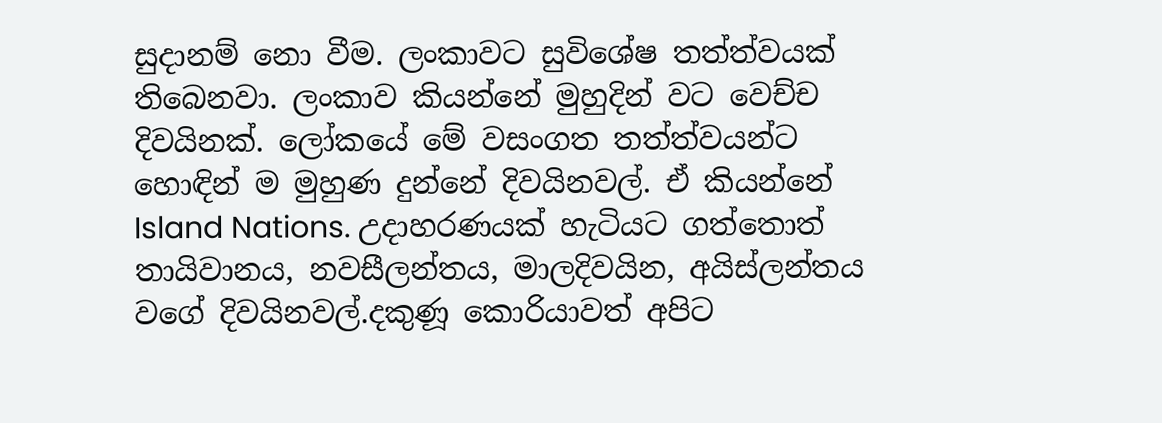සුදානම් නො වීම. ලංකාවට සුවිශේෂ තත්ත්වයක් තිබෙනවා. ලංකාව කියන්නේ මුහුදින් වට වෙච්ච දිවයිනක්. ලෝකයේ මේ වසංගත තත්ත්වයන්ට හොඳින් ම මුහුණ දුන්නේ දිවයිනවල්. ඒ කියන්නේ Island Nations. උදාහරණයක් හැටියට ගත්තොත් තායිවානය, නවසීලන්තය, මාලදිවයින, අයිස්ලන්තය වගේ දිවයිනවල්.දකුණූ කොරියාවත් අපිට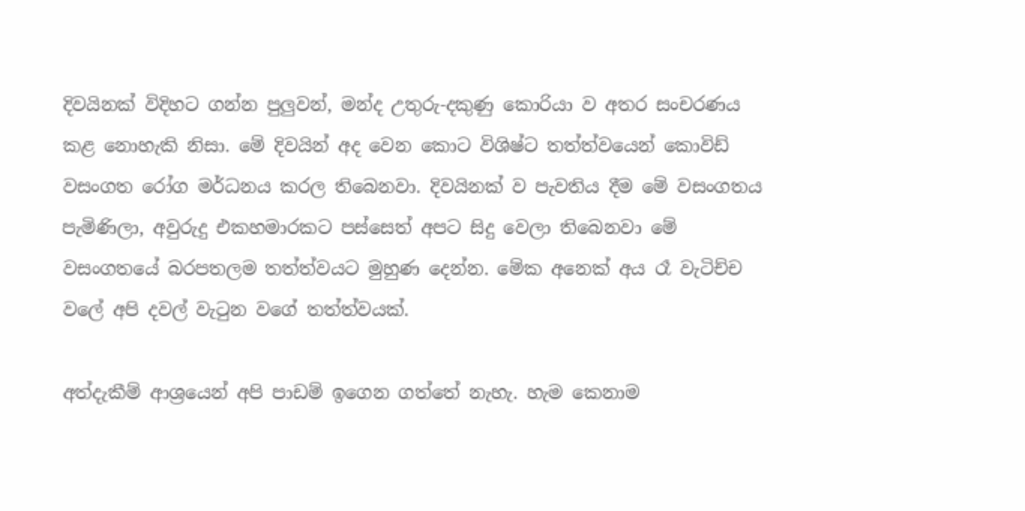දිවයිනක් විදිහට ගන්න පුලුවන්, මන්ද උතුරු-දකුණු කොරියා ව අතර සංචරණය කළ නොහැකි නිසා. මේ දිවයින් අද වෙන කොට විශිෂ්ට තත්ත්වයෙන් කොවිඩ් වසංගත රෝග මර්ධනය කරල තිබෙනවා. දිවයිනක් ව පැවතිය දීම මේ වසංගතය පැමිණිලා, අවුරුදු එකහමාරකට පස්සෙත් අපට සිදු වෙලා තිබෙනවා මේ වසංගතයේ බරපතලම තත්ත්වයට මුහුණ දෙන්න. මේක අනෙක් අය රෑ වැටිච්ච වලේ අපි දවල් වැටුන වගේ තත්ත්වයක්.

අත්දැකීම් ආශ්‍රයෙන් අපි පාඩම් ඉගෙන ගත්තේ නැහැ. හැම කෙනාම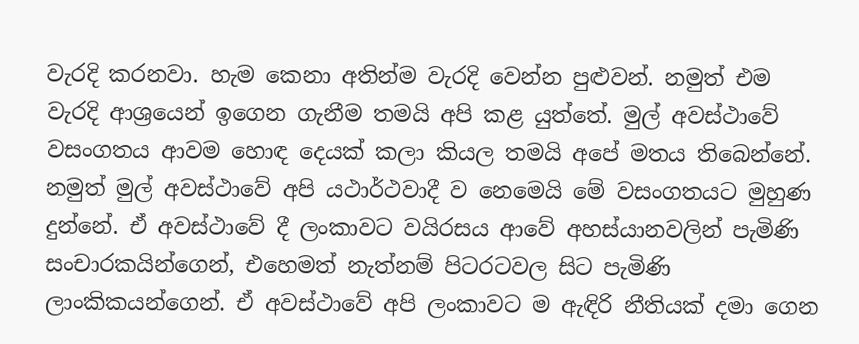වැරදි කරනවා. හැම කෙනා අතින්ම වැරදි වෙන්න පුළුවන්. නමුත් එම වැරදි ආශ්‍රයෙන් ඉගෙන ගැනීම තමයි අපි කළ යුත්තේ. මුල් අවස්ථාවේ වසංගතය ආවම හොඳ දෙයක් කලා කියල තමයි අපේ මතය තිබෙන්නේ. නමුත් මුල් අවස්ථාවේ අපි යථාර්ථවාදී ව නෙමෙයි මේ වසංගතයට මුහුණ දුන්නේ. ඒ අවස්ථාවේ දී ලංකාවට වයිරසය ආවේ අහස්යානවලින් පැමිණි සංචාරකයින්ගෙන්, එහෙමත් නැත්නම් පිටරටවල සිට පැමිණි ලාංකිකයන්ගෙන්. ඒ අවස්ථාවේ අපි ලංකාවට ම ඇඳිරි නීතියක් දමා ගෙන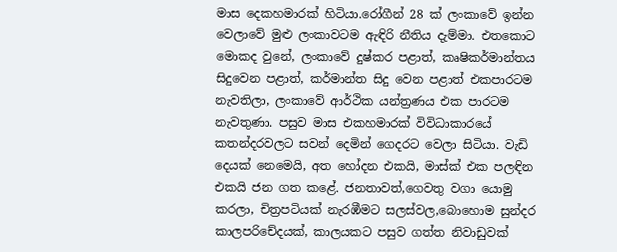මාස දෙකහමාරක් හිටියා.රෝගීන් 28 ක් ලංකාවේ ඉන්න වෙලාවේ මුළු ලංකාවටම ඇඳිරි නීතිය දැම්මා. එතකොට මොකද වුනේ, ලංකාවේ දුෂ්කර පළාත්, කෘෂිකර්මාන්තය සිදුවෙන පළාත්, කර්මාන්ත සිදු වෙන පළාත් එකපාරටම නැවතිලා, ලංකාවේ ආර්ථික යන්ත්‍රණය එක පාරටම නැවතුණා. පසුව මාස එකහමාරක් විවිධාකාරයේ කතන්දරවලට සවන් දෙමින් ගෙදරට වෙලා සිටියා. වැඩි දෙයක් නෙමෙයි, අත හෝදන එකයි, මාස්ක් එක පලඳින එකයි ජන ගත කළේ. ජනතාවත්,ගෙවතු වගා යොමු කරලා, චිත්‍රපටියක් නැරඹීමට සලස්වල,බොහොම සුන්දර කාලපරිචේදයක්, කාලයකට පසුව ගත්ත නිවාඩුවක්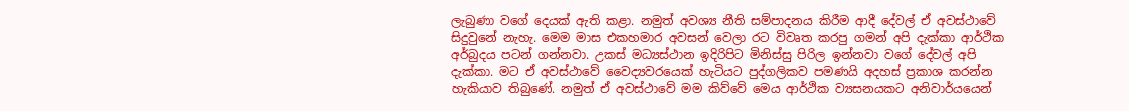ලැබුණා වගේ දෙයක් ඇති කළා. නමුත් අවශ්‍ය නීති සම්පාදනය කිරීම ආදී දේවල් ඒ අවස්ථාවේ සිදුවුනේ නැහැ. මෙම මාස එකහමාර අවසන් වෙලා රට විවෘත කරපු ගමන් අපි දැක්කා ආර්ථික අර්බුදය පටන් ගන්නවා. උකස් මධ්‍යස්ථාන ඉදිරිපිට මිනිස්සු පිරිල ඉන්නවා වගේ දේවල් අපි දැක්කා. මට ඒ අවස්ථාවේ වෛද්‍යවරයෙක් හැටියට පුද්ගලිකව පමණයි අදහස් ප්‍රකාශ කරන්න හැකියාව තිබුණේ. නමුත් ඒ අවස්ථාවේ මම කිව්වේ මෙය ආර්ථික ව්‍යසනයකට අනිවාර්යයෙන්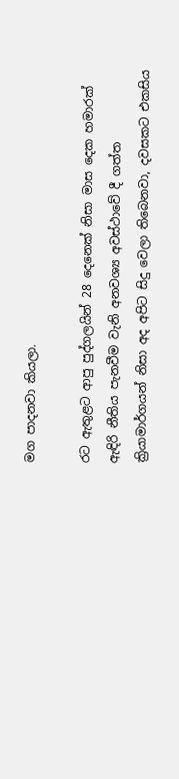මග පාදනවා කියලා.

රට ඇතුළට ආපු පුද්ගලයින් 28 දෙනෙක් නිසා මාස දෙක හමාරක් ඇඳිරි නීතිය පැනවීම වැනි අනවශ්‍ය අවස්ථාවේ දී ගත්ත ක්‍රියාමාර්ගයන් නිසා අද අපිට සිදු වෙලා තිබෙනවා, දවසකට එකසිය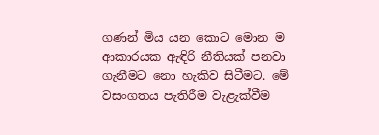ගණන් මිය යන කොට මොන ම ආකාරයක ඇඳිරි නීතියක් පනවා ගැනීමට නො හැකිව සිටීමට. මේ වසංගතය පැතිරීම වැළැක්වීම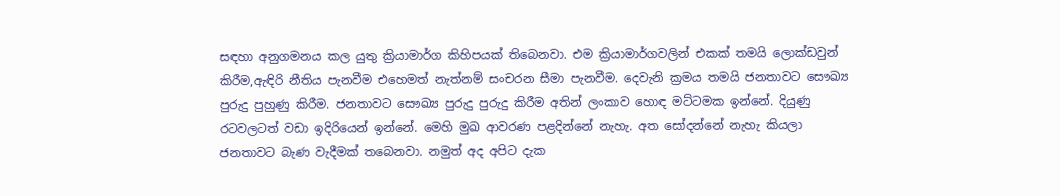සඳහා අනුගමනය කල යුතු ක්‍රියාමාර්ග කිහිපයක් තිබෙනවා. එම ක්‍රියාමාර්ගවලින් එකක් තමයි ලොක්ඩවුන් කිරීම,ඇඳිරි නීතිය පැනවීම එහෙමත් නැත්නම් සංචරන සීමා පැනවීම. දෙවැනි ක්‍රමය තමයි ජනතාවට සෞඛ්‍ය පුරුදු පුහුණු කිරීම. ජනතාවට සෞඛ්‍ය පුරුදු පුරුදු කිරීම අතින් ලංකාව හොඳ මට්ටමක ඉන්නේ. දියුණු රටවලටත් වඩා ඉදිරියෙන් ඉන්නේ. මෙහි මුඛ ආවරණ පළදින්නේ නැහැ. අත සෝදන්නේ නැහැ කියලා ජනතාවට බැණ වැදීමක් තබෙනවා. නමුත් අද අපිට දැක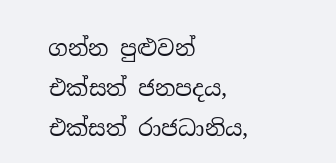ගන්න පුළුවන් එක්සත් ජනපදය, එක්සත් රාජධානිය,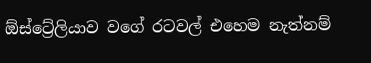ඕස්ට්‍රේලියාව වගේ රටවල් එහෙම නැත්නම්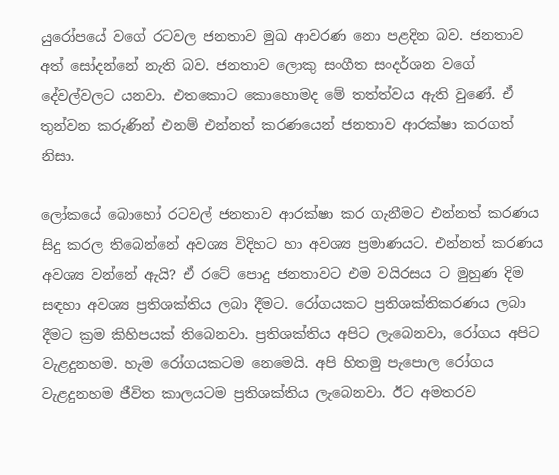යුරෝපයේ වගේ රටවල ජනතාව මුඛ ආවරණ නො පළදින බව. ජනතාව අත් සෝදන්නේ නැති බව. ජනතාව ලොකු සංගීත සංදර්ශන වගේ දේවල්වලට යනවා. එතකොට කොහොමද මේ තත්ත්වය ඇති වුණේ. ඒ තුන්වන කරුණින් එනම් එන්නත් කරණයෙන් ජනතාව ආරක්ෂා කරගත් නිසා.

ලෝකයේ බොහෝ රටවල් ජනතාව ආරක්ෂා කර ගැනීමට එන්නත් කරණය සිදු කරල තිබෙන්නේ අවශ්‍ය විදිහට හා අවශ්‍ය ප්‍රමාණයට. එන්නත් කරණය අවශ්‍ය වන්නේ ඇයි? ඒ රටේ පොදු ජනතාවට එම වයිරසය ට මුහුණ දිම සඳහා අවශ්‍ය ප්‍රතිශක්තිය ලබා දීමට. රෝගයකට ප්‍රතිශක්තිකරණය ලබා දීමට ක්‍රම කිහිපයක් තිබෙනවා. ප්‍රතිශක්තිය අපිට ලැබෙනවා, රෝගය අපිට වැළදුනහම. හැම රෝගයකටම නෙමෙයි. අපි හිතමු පැපොල රෝගය වැළදුනහම ජීවිත කාලයටම ප්‍රතිශක්තිය ලැබෙනවා. ඊට අමතරව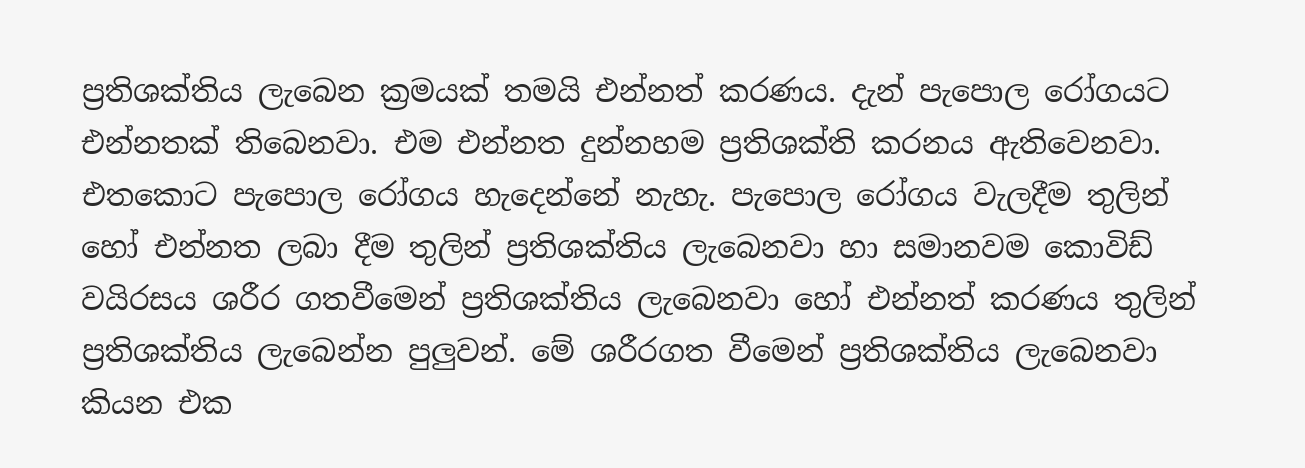ප්‍රතිශක්තිය ලැබෙන ක්‍රමයක් තමයි එන්නත් කරණය. දැන් පැපොල රෝගයට එන්නතක් තිබෙනවා. එම එන්නත දුන්නහම ප්‍රතිශක්ති කරනය ඇතිවෙනවා. එතකොට පැපොල රෝගය හැදෙන්නේ නැහැ. පැපොල රෝගය වැලදීම තුලින් හෝ එන්නත ලබා දීම තුලින් ප්‍රතිශක්තිය ලැබෙනවා හා සමානවම කොවිඩ් වයිරසය ශරීර ගතවීමෙන් ප්‍රතිශක්තිය ලැබෙනවා හෝ එන්නත් කරණය තුලින් ප්‍රතිශක්තිය ලැබෙන්න පුලුවන්. මේ ශරීරගත වීමෙන් ප්‍රතිශක්තිය ලැබෙනවා කියන එක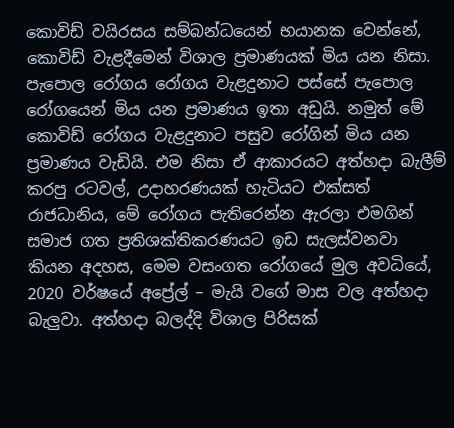කොවිඩ් වයිරසය සම්බන්ධයෙන් භයානක වෙන්නේ, කොවිඩ් වැළදීමෙන් විශාල ප්‍රමාණයක් මිය යන නිසා. පැපොල රෝගය රෝගය වැළදුනාට පස්සේ පැපොල රෝගයෙන් මිය යන ප්‍රමාණය ඉතා අඩුයි. නමුත් මේ කොවිඩ් රෝගය වැළදුනාට පසුව රෝගින් මිය යන ප්‍රමාණය වැඩියි. එම නිසා ඒ ආකාරයට අත්හදා බැලීම් කරපු රටවල්, උදාහරණයක් හැටියට එක්සත් රාජධානිය, මේ රෝගය පැතිරෙන්න ඇරලා එමගින් සමාජ ගත ප්‍රතිශක්තිකරණයට ඉඩ සැලස්වනවා කියන අදහස, මෙම වසංගත රෝගයේ මුල අවධියේ, 2020 වර්ෂයේ අප්‍රේල් – මැයි වගේ මාස වල අත්හදා බැලුවා. අත්හදා බලද්දි විශාල පිරිසක්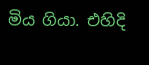මිය ගියා. එහිදි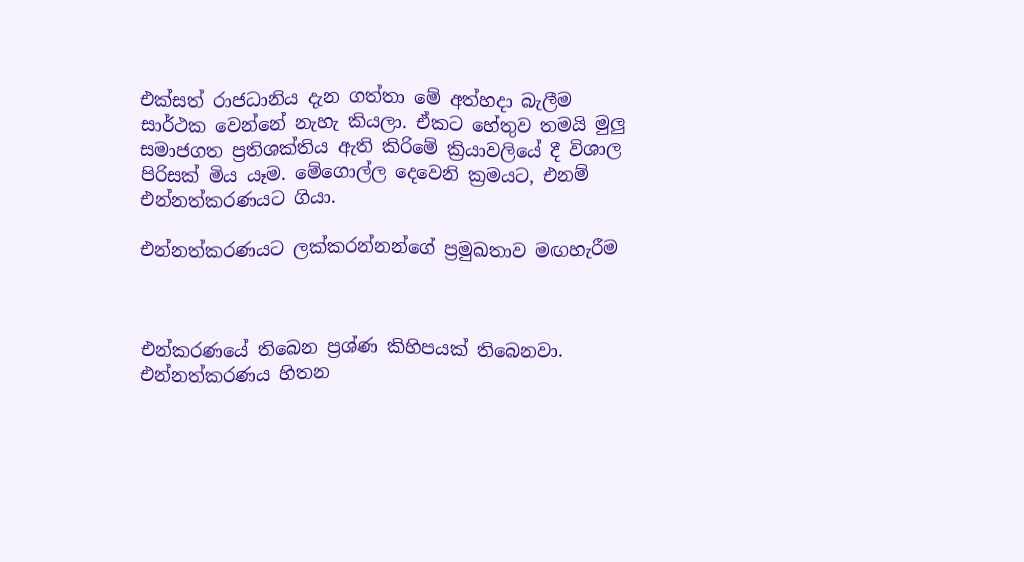එක්සත් රාජධානිය දැන ගත්තා මේ අත්හදා බැලීම සාර්ථක වෙන්නේ නැහැ කියලා. ඒකට හේතුව තමයි මුලු සමාජගත ප්‍රතිශක්තිය ඇති කිරිමේ ක්‍රියාවලියේ දී විශාල පිරිසක් මිය යෑම. මේගොල්ල දෙවෙනි ක්‍රමයට, එනම් එන්නත්කරණයට ගියා.

එන්නත්කරණයට ලක්කරන්නන්ගේ ප්‍රමුඛතාව මඟහැරීම



එන්කරණයේ තිබෙන ප්‍රශ්ණ කිහිපයක් තිබෙනවා. එන්නත්කරණය හිතන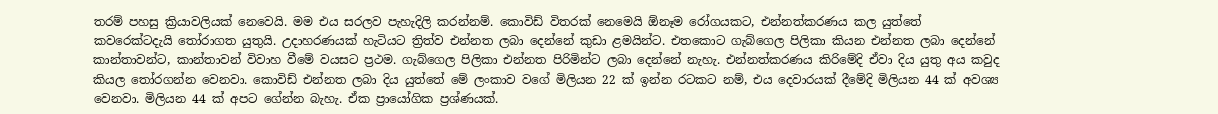තරම් පහසු ක්‍රියාවලියක් නෙවෙයි. මම එය සරලව පැහැදිලි කරන්නම්. කොවිඩ් විතරක් නෙමෙයි ඕනෑම රෝගයකට, එන්නත්කරණය කල යුත්තේ කවරෙක්ටදැයි තෝරාගත යුතුයි. උදාහරණයක් හැටියට ත්‍රිත්ව එන්නත ලබා දෙන්නේ කුඩා ළමයින්ට. එතකොට ගැබ්ගෙල පිලිකා කියන එන්නත ලබා දෙන්නේ කාන්තාවන්ට, කාන්තාවන් විවාහ වීමේ වයසට ප්‍රථම. ගැබ්ගෙල පිලිකා එන්නත පිරිමින්ට ලබා දෙන්නේ නැහැ. එන්නත්කරණය කිරිමේදි ඒවා දිය යුතු අය කවුද කියල තෝරගන්න වෙනවා. කොවිඩ් එන්නත ලබා දිය යුත්තේ මේ ලංකාව වගේ මිලියන 22 ක් ඉන්න රටකට නම්, එය දෙවාරයක් දීමේදි මිලියන 44 ක් අවශ්‍ය වෙනවා. මිලියන 44 ක් අපට ගේන්න බැහැ. ඒක ප්‍රායෝගික ප්‍රශ්ණයක්.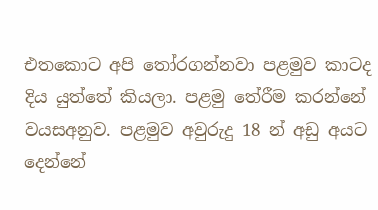එතකොට අපි තෝරගන්නවා පළමුව කාටද දිය යුත්තේ කියලා. පළමු තේරීම කරන්නේ වයසඅනුව. පළමුව අවුරුදු 18 න් අඩු අයට දෙන්නේ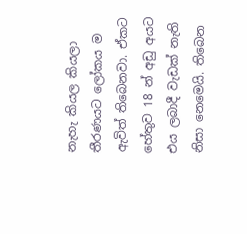නැහැ කියල කියලා තීරණයට ලෝකය ම ඇවිත් තිබෙනවා. ඒකට හේතුව 18 න් අඩු අයට එය ලබාදී වැඩක් නැති නිසා නෙමෙයි. තිබෙන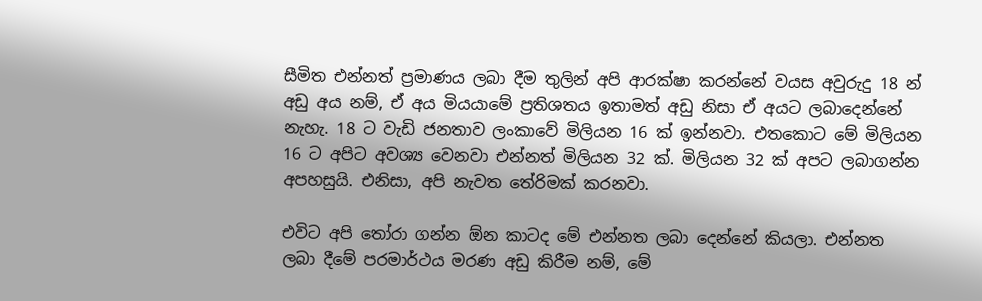සීමිත එන්නත් ප්‍රමාණය ලබා දීම තුලින් අපි ආරක්ෂා කරන්නේ වයස අවුරුදු 18 න් අඩු අය නම්, ඒ අය මියයාමේ ප්‍රතිශතය ඉතාමත් අඩු නිසා ඒ අයට ලබාදෙන්නේ නැහැ. 18 ට වැඩි ජනතාව ලංකාවේ මිලියන 16 ක් ඉන්නවා. එතකොට මේ මිලියන 16 ට අපිට අවශ්‍ය වෙනවා එන්නත් මිලියන 32 ක්. මිලියන 32 ක් අපට ලබාගන්න අපහසුයි. එනිසා, අපි නැවත තේරිමක් කරනවා.

එවිට අපි තෝරා ගන්න ඕන කාටද මේ එන්නත ලබා දෙන්නේ කියලා. එන්නත ලබා දීමේ පරමාර්ථය මරණ අඩු කිරීම නම්, මේ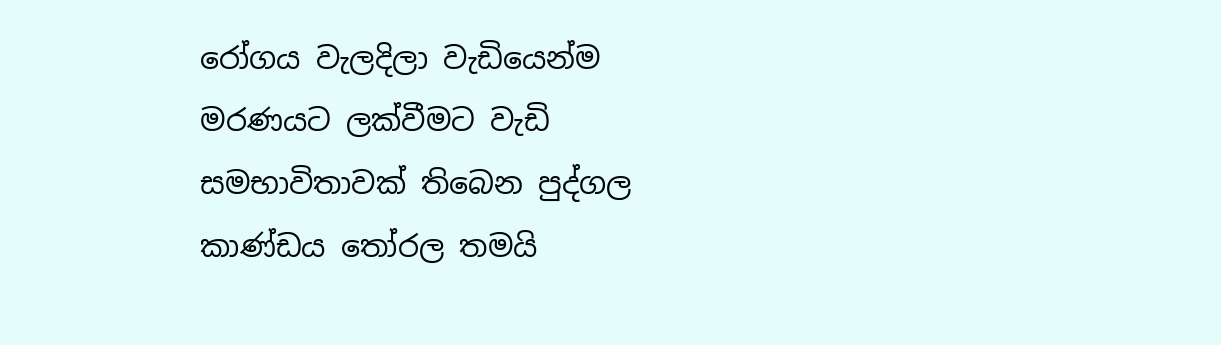රෝගය වැලදිලා වැඩියෙන්ම මරණයට ලක්වීමට වැඩි සමභාවිතාවක් තිබෙන පුද්ගල කාණ්ඩය තෝරල තමයි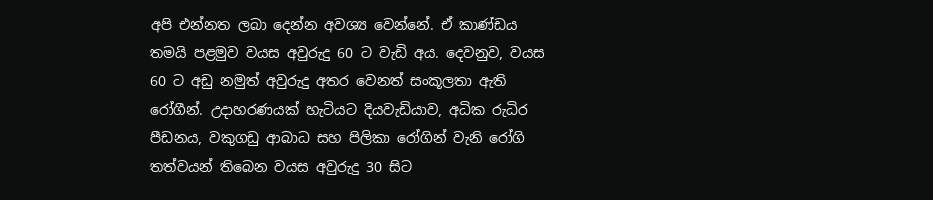අපි එන්නත ලබා දෙන්න අවශ්‍ය වෙන්නේ. ඒ කාණ්ඩය තමයි පළමුව වයස අවුරුදු 60 ට වැඩි අය. දෙවනුව, වයස 60 ට අඩු නමුත් අවුරුදු අතර වෙනත් සංකූලතා ඇති රෝගීන්. උදාහරණයක් හැටියට දියවැඩියාව, අධික රුධිර පීඩනය, වකුගඩු ආබාධ සහ පිලිකා රෝගින් වැනි රෝගි තත්වයන් තිබෙන වයස අවුරුදු 30 සිට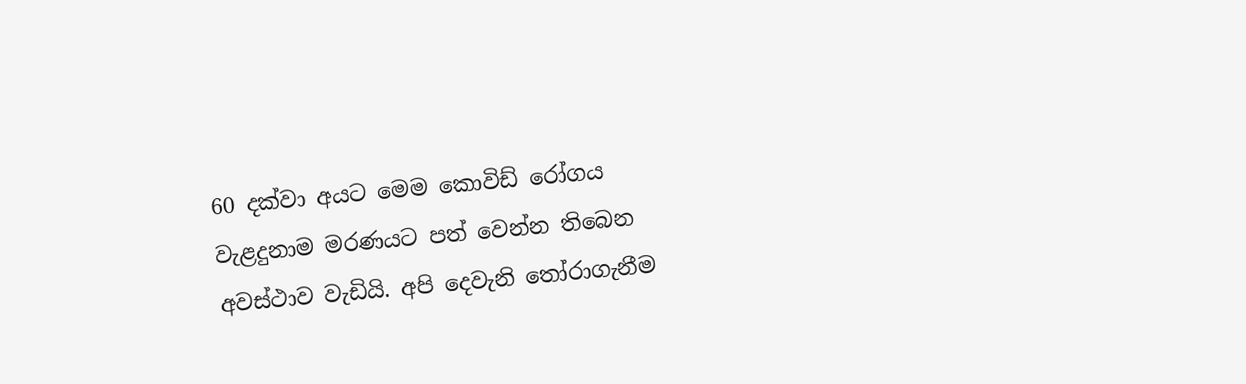60 දක්වා අයට මෙම කොවිඩ් රෝගය වැළදුනාම මරණයට පත් වෙන්න තිබෙන අවස්ථාව වැඩියි. අපි දෙවැනි තෝරාගැනීම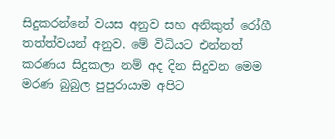සිදුකරන්නේ වයස අනුව සහ අනිකුත් රෝගී තත්ත්වයන් අනුව. මේ විධියට එන්නත් කරණය සිදුකලා නම් අද දින සිදුවන මෙම මරණ බුබුල පුපුරායාම අපිට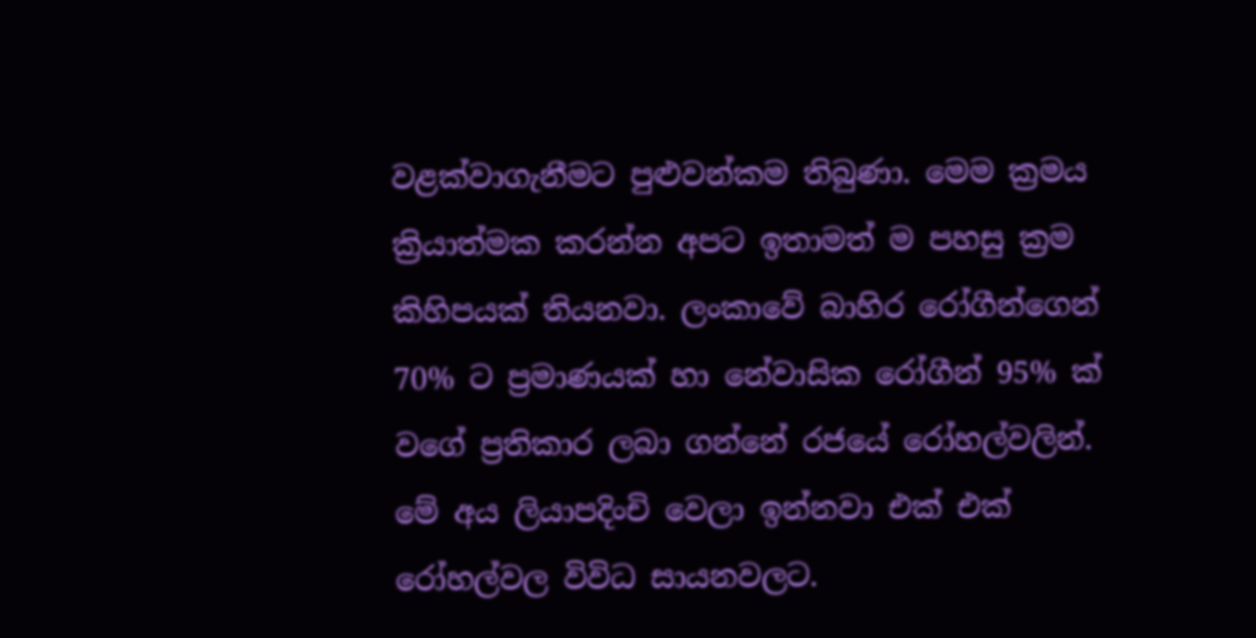වළක්වාගැනීමට පුළුවන්කම තිබුණා. මෙම ක්‍රමය ක්‍රියාත්මක කරන්න අපට ඉතාමත් ම පහසු ක්‍රම කිහිපයක් තියනවා. ලංකාවේ බාහිර රෝගීන්ගෙන් 70% ට ප්‍රමාණයක් හා නේවාසික රෝගීන් 95% ක් වගේ ප්‍රතිකාර ලබා ගන්නේ රජයේ රෝහල්වලින්. මේ අය ලියාපදිංචි වෙලා ඉන්නවා එක් එක් රෝහල්වල විවිධ සායනවලට.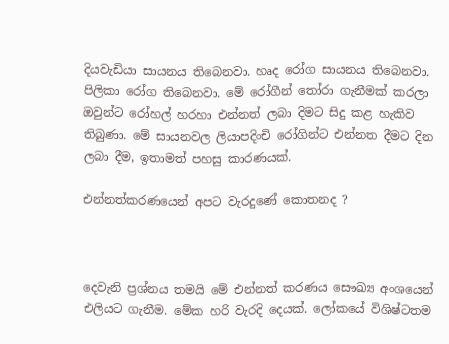දියවැඩියා සායනය තිබෙනවා. හෘද රෝග සායනය තිබෙනවා. පිලිකා රෝග තිබෙනවා. මේ රෝගීන් තෝරා ගැනීමක් කරලා ඔවුන්ට රෝහල් හරහා එන්නත් ලබා දිමට සිදු කළ හැකිව තිබුණා. මේ සායනවල ලියාපදිංචි රෝගින්ට එන්නත දීමට දින ලබා දීම, ඉතාමත් පහසු කාරණයක්.

එන්නත්කරණයෙන් අපට වැරදුණේ කොතනද ?



දෙවැනි ප්‍රශ්නය තමයි මේ එන්නත් කරණය සෞඛ්‍ය අංශයෙන් එලියට ගැනීම. මේක හරි වැරදි දෙයක්. ලෝකයේ විශිෂ්ටතම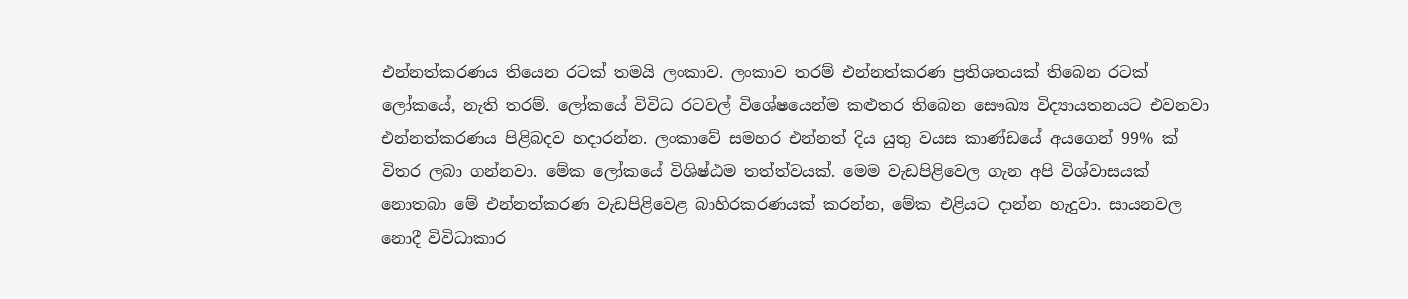එන්නත්කරණය තියෙන රටක් තමයි ලංකාව. ලංකාව තරම් එන්නත්කරණ ප්‍රතිශතයක් තිබෙන රටක් ලෝකයේ, නැති තරම්. ලෝකයේ විවිධ රටවල් විශේෂයෙන්ම කළුතර තිබෙන සෞඛ්‍ය විද්‍යායතනයට එවනවා එන්නත්කරණය පිළිබදව හදාරන්න. ලංකාවේ සමහර එන්නත් දිය යුතු වයස කාණ්ඩයේ අයගෙන් 99% ක් විතර ලබා ගන්නවා. මේක ලෝකයේ විශිෂ්ඨම තත්ත්වයක්. මෙම වැඩපිළිවෙල ගැන අපි විශ්වාසයක් නොතබා මේ එන්නත්කරණ වැඩපිළිවෙළ බාහිරකරණයක් කරන්න, මේක එළියට දාන්න හැදුවා. සායනවල නොදී විවිධාකාර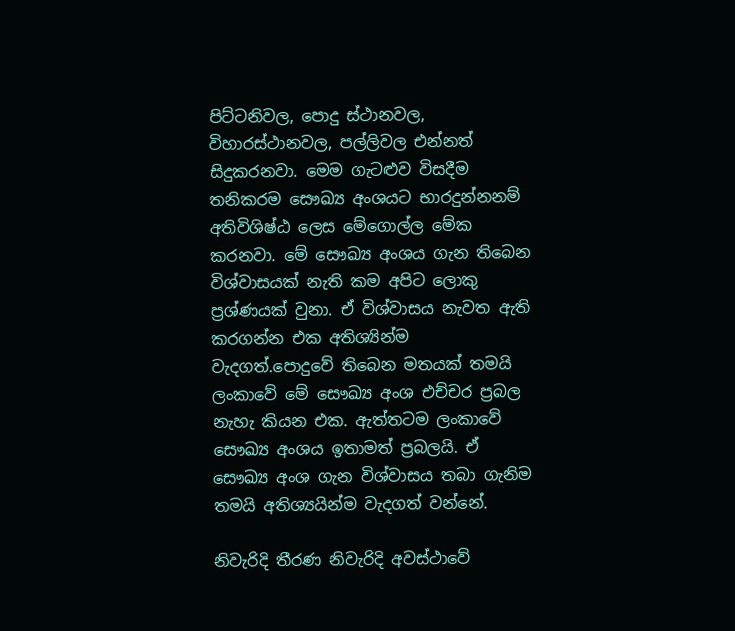පිට්ටනිවල, පොදු ස්ථානවල, විහාරස්ථානවල, පල්ලිවල එන්නත් සිදුකරනවා. මෙම ගැටළුව විසදීම තනිකරම සෞඛ්‍ය අංශයට භාරදුන්නනම් අතිවිශිෂ්ඨ ලෙස මේගොල්ල මේක කරනවා. මේ සෞඛ්‍ය අංශය ගැන තිබෙන විශ්වාසයක් නැති කම අපිට ලොකු ප්‍රශ්ණයක් වුනා. ඒ විශ්වාසය නැවත ඇති කරගන්න එක අතිශ්‍යින්ම වැදගත්.පොදුවේ තිබෙන මතයක් තමයි ලංකාවේ මේ සෞඛ්‍ය අංශ එච්චර ප්‍රබල නැහැ කියන එක. ඇත්තටම ලංකාවේ සෞඛ්‍ය අංශය ඉතාමත් ප්‍රබලයි. ඒ සෞඛ්‍ය අංශ ගැන විශ්වාසය තබා ගැනිම තමයි අතිශ්‍යයින්ම වැදගත් වන්නේ.

නිවැරිදි තීරණ නිවැරිදි අවස්ථාවේ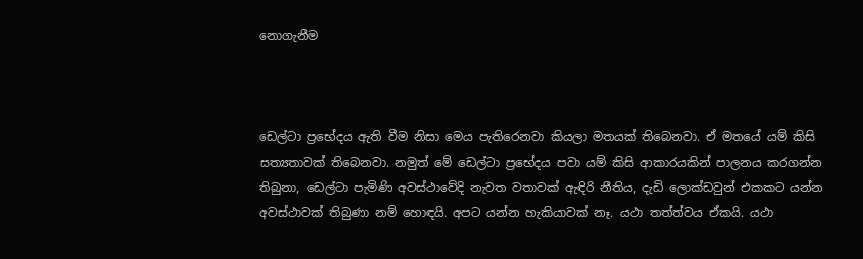නොගැනීම



ඩෙල්ටා ප්‍රභේදය ඇති වීම නිසා මෙය පැතිරෙනවා කියලා මතයක් තිබෙනවා. ඒ මතයේ යම් කිසි සත්‍යතාවක් තිබෙනවා. නමුත් මේ ඩෙල්ටා ප්‍රභේදය පවා යම් කිසි ආකාරයකින් පාලනය කරගන්න තිබුනා, ඩෙල්ටා පැමිණි අවස්ථාවේදි නැවත වතාවක් ඇඳිරි නීතිය, දැඩි ලොක්ඩවුන් එකකට යන්න අවස්ථාවක් තිබුණා නම් හොඳයි. අපට යන්න හැකියාවක් නෑ. යථා තත්ත්වය ඒකයි. යථා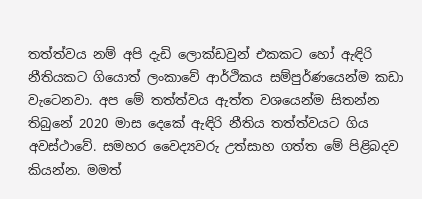තත්ත්වය නම් අපි දැඩි ලොක්ඩවුන් එකකට හෝ ඇඳිරි නීතියකට ගියොත් ලංකාවේ ආර්ථිකය සම්පුර්ණයෙන්ම කඩා වැටෙනවා. අප මේ තත්ත්වය ඇත්ත වශයෙන්ම සිතන්න තිබුනේ 2020 මාස දෙකේ ඇඳිරි නීතිය තත්ත්වයට ගිය අවස්ථාවේ. සමහර වෛද්‍යවරු උත්සාහ ගත්ත මේ පිළිබදව කියන්න. මමත්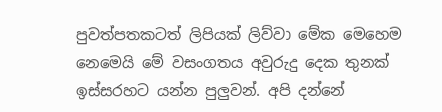පුවත්පතකටත් ලිපියක් ලිව්වා මේක මෙහෙම නෙමෙයි මේ වසංගතය අවුරුදු දෙක තුනක් ඉස්සරහට යන්න පුලුවන්. අපි දන්නේ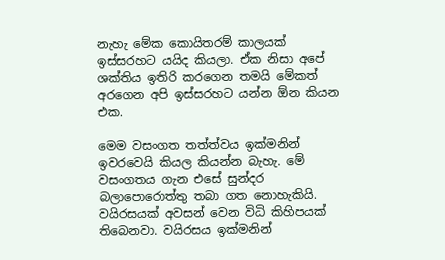නැහැ මේක කොයිතරම් කාලයක් ඉස්සරහට යයිද කියලා. ඒක නිසා අපේ ශක්තිය ඉතිරි කරගෙන තමයි මේකත් අරගෙන අපි ඉස්සරහට යන්න ඕන කියන එක.

මෙම වසංගත තත්ත්වය ඉක්මනින් ඉවරවෙයි කියල කියන්න බැහැ. මේ වසංගතය ගැන එසේ සුන්දර බලාපොරොත්තු තබා ගත නොහැකියි. වයිරසයක් අවසන් වෙන විධි කිහිපයක් තිබෙනවා. වයිරසය ඉක්මනින්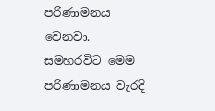පරිණාමනය වෙනවා. සමහරවිට මෙම පරිණාමනය වැරදි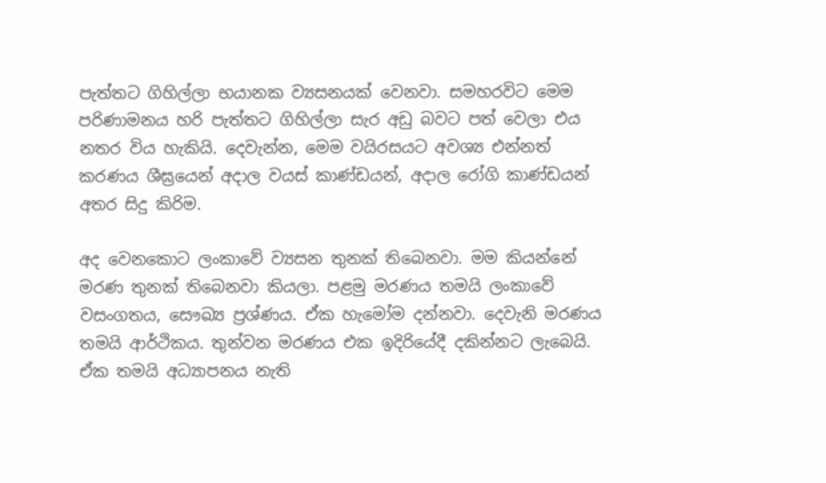පැත්තට ගිහිල්ලා භයානක ව්‍යසනයක් වෙනවා. සමහරවිට මෙම පරිණාමනය හරි පැත්තට ගිහිල්ලා සැර අඩු බවට පත් වෙලා එය නතර විය හැකියි. දෙවැන්න, මෙම වයිරසයට අවශ්‍ය එන්නත් කරණය ශීඝ්‍රයෙන් අදාල වයස් කාණ්ඩයන්, අදාල රෝගි කාණ්ඩයන් අතර සිදු කිරිම.

අද වෙනකොට ලංකාවේ ව්‍යසන තුනක් තිබෙනවා. මම කියන්නේ මරණ තුනක් තිබෙනවා කියලා. පළමු මරණය තමයි ලංකාවේ වසංගතය, සෞඛ්‍ය ප්‍රශ්ණය. ඒක හැමෝම දන්නවා. දෙවැනි මරණය තමයි ආර්ථිකය. තුන්වන මරණය එක ඉදිරියේදී දකින්නට ලැබෙයි. ඒක තමයි අධ්‍යාපනය නැති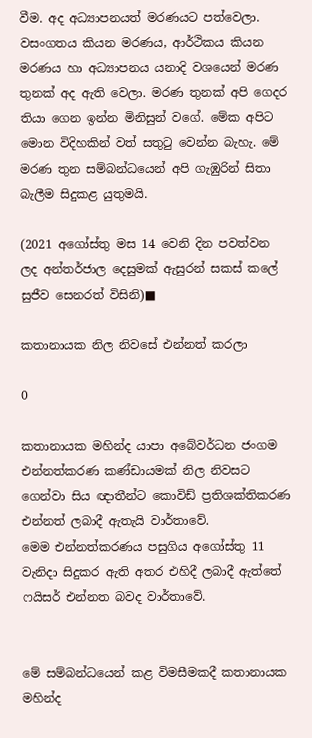වීම. අද අධ්‍යාපනයත් මරණයට පත්වෙලා. වසංගතය කියන මරණය, ආර්ථිකය කියන මරණය හා අධ්‍යාපනය යනාදි වශයෙන් මරණ තුනක් අද ඇති වෙලා. මරණ තුනක් අපි ගෙදර තියා ගෙන ඉන්න මිනිසුන් වගේ. මේක අපිට මොන විදිහකින් වත් සතුටු වෙන්න බැහැ. මේ මරණ තුන සම්බන්ධයෙන් අපි ගැඹුරින් සිතා බැලීම සිදුකළ යුතුමයි.

(2021 අගෝස්තු මස 14 වෙනි දින පවත්වන ලද අන්තර්ජාල දෙසුමක් ඇසුරන් සකස් කලේ සුජීව සෙනරත් විසිනි)■

කතානායක නිල නිවසේ එන්නත් කරලා

0

කතානායක මහින්ද යාපා අබේවර්ධන ජංගම එන්නත්කරණ කණ්ඩායමක් නිල නිවසට ගෙන්වා සිය ඥාතීන්ට කොවිඩ් ප්‍රතිශක්තිකරණ එන්නත් ලබාදී ඇතැයි වාර්තාවේ.
මෙම එන්නත්කරණය පසුගිය අගෝස්තු 11 වැනිදා සිදුකර ඇති අතර එහිදී ලබාදී ඇත්තේ ෆයිසර් එන්නත බවද වාර්තාවේ.


මේ සම්බන්ධයෙන් කළ විමසීමකදී කතානායක මහින්ද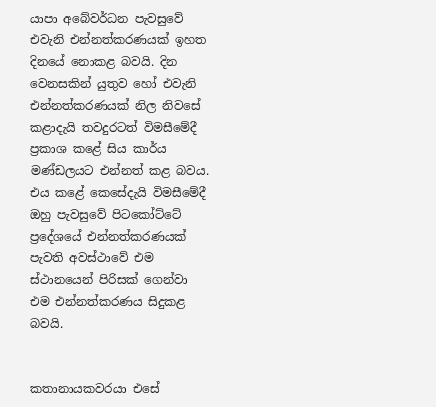යාපා අබේවර්ධන පැවසුවේ එවැනි එන්නත්කරණයක් ඉහත දිනයේ නොකළ බවයි. දින වෙනසකින් යුතුව හෝ එවැනි එන්නත්කරණයක් නිල නිවසේ කළාදැයි තවදුරටත් විමසීමේදී ප්‍රකාශ කළේ සිය කාර්ය මණ්ඩලයට එන්නත් කළ බවය. එය කළේ කෙසේදැයි විමසීමේදී ඔහු පැවසුවේ පිටකෝට්ටේ ප්‍රදේශයේ එන්නත්කරණයක් පැවති අවස්ථාවේ එම ස්ථානයෙන් පිරිසක් ගෙන්වා එම එන්නත්කරණය සිදුකළ බවයි.


කතානායකවරයා එසේ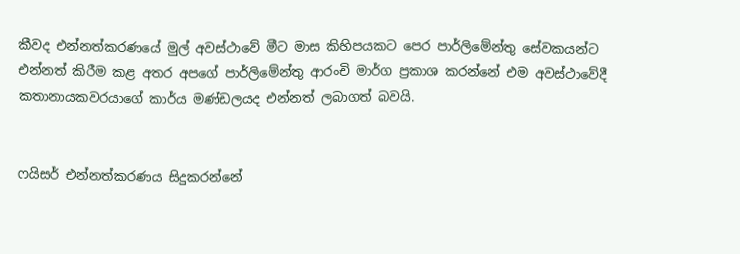කීවද එන්නත්කරණයේ මුල් අවස්ථාවේ මීට මාස කිහිපයකට පෙර පාර්ලිමේන්තු සේවකයන්ට එන්නත් කිරීම කළ අතර අපගේ පාර්ලිමේන්තු ආරංචි මාර්ග ප්‍රකාශ කරන්නේ එම අවස්ථාවේදී කතානායකවරයාගේ කාර්ය මණ්ඩලයද එන්නත් ලබාගත් බවයි.


ෆයිසර් එන්නත්කරණය සිදුකරන්නේ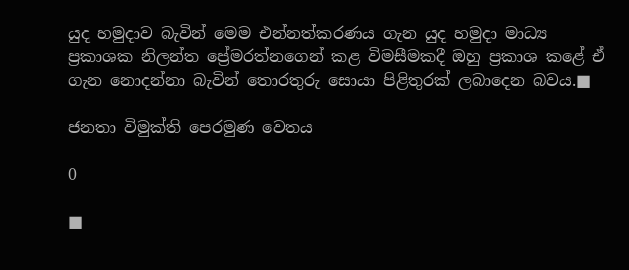යුද හමුදාව බැවින් මෙම එන්නත්කරණය ගැන යුද හමුදා මාධ්‍ය ප්‍රකාශක නිලන්ත ප්‍රේමරත්නගෙන් කළ විමසීමකදී ඔහු ප්‍රකාශ කළේ ඒ ගැන නොදන්නා බැවින් තොරතුරු සොයා පිළිතුරක් ලබාදෙන බවය.■

ජනතා විමුක්ති පෙරමුණ වෙතය

0

■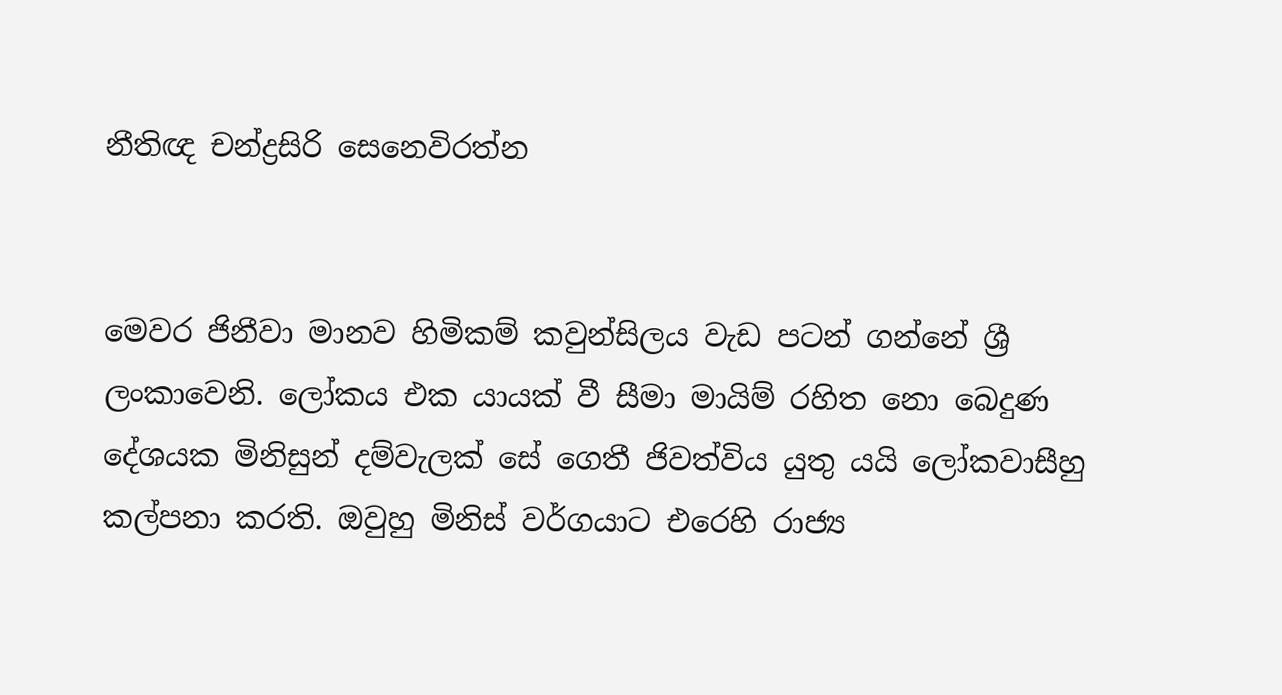නීතිඥ චන්ද්‍රසිරි සෙනෙවිරත්න


මෙවර ජිනීවා මානව හිමිකම් කවුන්සිලය වැඩ පටන් ගන්නේ ශ්‍රී ලංකාවෙනි. ලෝකය එක යායක් වී සීමා මායිම් රහිත නො බෙදුණ දේශයක මිනිසුන් දම්වැලක් සේ ගෙතී ජිවත්විය යුතු යයි ලෝකවාසීහු කල්පනා කරති. ඔවුහු මිනිස් වර්ගයාට එරෙහි රාජ්‍ය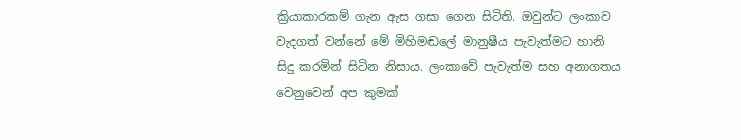ක්‍රියාකාරකම් ගැන ඇස ගසා ගෙන සිටිති. ඔවුන්ට ලංකාව වැදගත් වන්නේ මේ මිහිමඬලේ මානුෂීය පැවැත්මට හානි සිදු කරමින් සිටින නිසාය. ලංකාවේ පැවැත්ම සහ අනාගතය වෙනුවෙන් අප කුමක්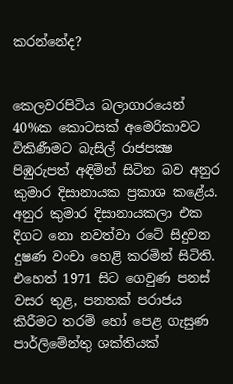කරන්නේද?


කෙලවරපිටිය බලාගාරයෙන් 40%ක කොටසක් අමෙරිකාවට විකිණීමට බැසිල් රාජපක්‍ෂ පිඹුරුපත් අඳිමින් සිටින බව අනුර කුමාර දිසානායක ප්‍රකාශ කළේය. අනුර කුමාර දිසානායකලා එක දිගට නො නවත්වා රටේ සිදුවන දුෂණ වංචා හෙළි කරමින් සිටිති. එහෙත් 1971 සිට ගෙවුණ පනස් වසර තුළ, පනතක් පරාජය කිරීමට තරම් හෝ පෙළ ගැසුණ පාර්ලිමේන්තු ශක්තියක්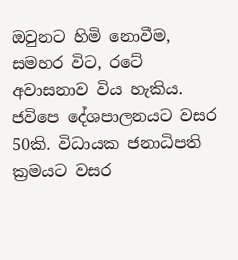ඔවුනට හිමි නොවීම, සමහර විට, රටේ අවාසනාව විය හැකිය. ජවිපෙ දේශපාලනයට වසර 50කි. විධායක ජනාධිපති ක්‍රමයට වසර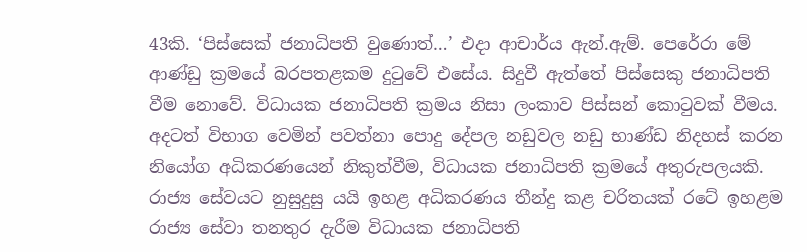43කි. ‘පිස්සෙක් ජනාධිපති වුණොත්…’ එදා ආචාර්ය ඇන්.ඇම්. පෙරේරා මේ ආණ්ඩු ක්‍රමයේ බරපතළකම දුටුවේ එසේය. සිදුවී ඇත්තේ පිස්සෙකු ජනාධිපති වීම නොවේ. විධායක ජනාධිපති ක්‍රමය නිසා ලංකාව පිස්සන් කොටුවක් වීමය. අදටත් විභාග වෙමින් පවත්නා පොදු දේපල නඩුවල නඩු භාණ්ඩ නිදහස් කරන නියෝග අධිකරණයෙන් නිකුත්වීම, විධායක ජනාධිපති ක්‍රමයේ අතුරුපලයකි. රාජ්‍ය සේවයට නුසුදුසු යයි ඉහළ අධිකරණය තීන්දු කළ චරිතයක් රටේ ඉහළම රාජ්‍ය සේවා තනතුර දැරීම විධායක ජනාධිපති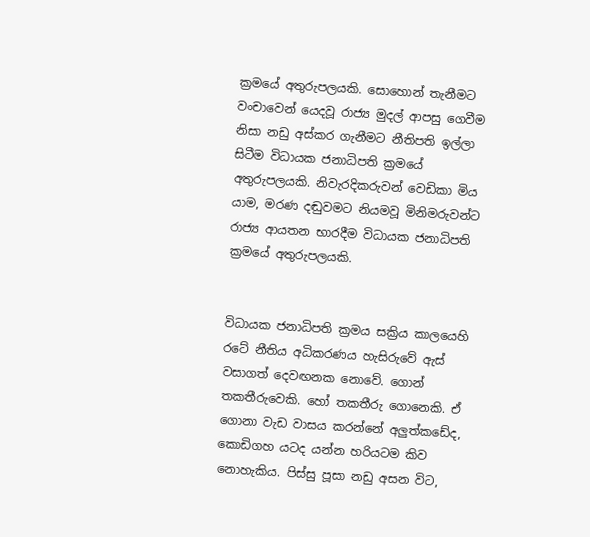ක්‍රමයේ අතුරුපලයකි. සොහොන් තැනීමට වංචාවෙන් යෙදවූ රාජ්‍ය මුදල් ආපසු ගෙවීම නිසා නඩු අස්කර ගැනීමට නීතිපති ඉල්ලා සිටීම විධායක ජනාධිපති ක්‍රමයේ අතුරුපලයකි. නිවැරදිකරුවන් වෙඩිකා මිය යාම, මරණ දඬුවමට නියමවූ මිනිමරුවන්ට රාජ්‍ය ආයතන භාරදීම විධායක ජනාධිපති ක්‍රමයේ අතුරුපලයකි.


විධායක ජනාධිපති ක්‍රමය සක්‍රිය කාලයෙහි රටේ නීතිය අධිකරණය හැසිරුවේ ඇස් වසාගත් දෙවඟනක නොවේ. ගොන් තකතීරුවෙකි. හෝ තකතීරු ගොනෙකි. ඒ ගොනා වැඩ වාසය කරන්නේ අලුත්කඩේද, කොඩිගහ යටද යන්න හරියටම කිව නොහැකිය. පිස්සු පූසා නඩු අසන විට,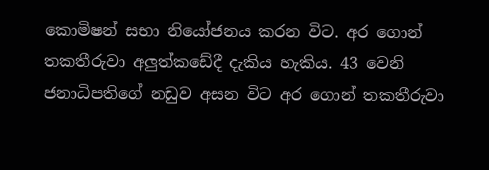කොමිෂන් සභා නියෝජනය කරන විට. අර ගොන් තකතීරුවා අලුත්කඩේදී දැකිය හැකිය. 43 වෙනි ජනාධිපතිගේ නඩුව අසන විට අර ගොන් තකතීරුවා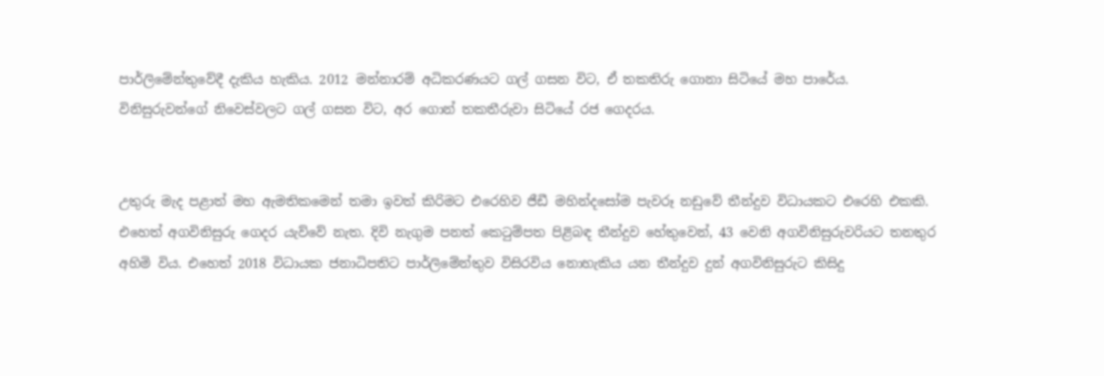පාර්ලිමේන්තුවේදී දැකිය හැකිය. 2012 මන්නාරම් අධිකරණයට ගල් ගසන විට, ඒ තකතිරු ගොනා සිටියේ මහ පාරේය. විනිසුරුවන්ගේ නිවෙස්වලට ගල් ගසන විට, අර ගොන් තකතීරුවා සිටියේ රජ ගෙදරය.


උතුරු මැද පළාත් මහ ඇමතිකමෙන් තමා ඉවත් කිරිමට එරෙහිව ජීඩී මහින්දසෝම පැවරූ නඩුවේ තීන්දුව විධායකට එරෙහි එකකි. එහෙත් අගවිනිසුරු ගෙදර යැව්වේ නැත. දිවි නැගුම පනත් කෙටුම්පත පිළිබඳ තීන්දුව හේතුවෙන්, 43 වෙනි අගවිනිසුරුවරියට තනතුර අහිමි විය. එහෙත් 2018 විධායක ජනාධිපතිට පාර්ලිමේන්තුව විසිරවිය නොහැකිය යන තීන්දුව දුන් අගවිනිසුරුට කිසිදු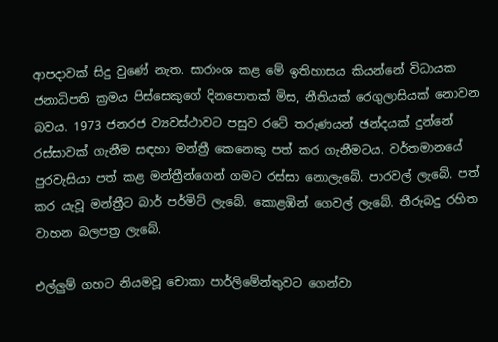ආපදාවක් සිදු වුණේ නැත. සාරාංශ කළ මේ ඉතිහාසය කියන්නේ විධායක ජනාධිපති ක්‍රමය පිස්සෙකුගේ දිනපොතක් මිස, නීතියක් රෙගුලාසියක් නොවන බවය. 1973 ජනරජ ව්‍යවස්ථාවට පසුව රටේ තරුණයන් ඡන්දයක් දුන්නේ රස්සාවක් ගැනීම සඳහා මන්ත්‍රී කෙනෙකු පත් කර ගැනීමටය. වර්තමානයේ පුරවැසියා පත් කළ මන්ත්‍රීන්ගෙන් ගමට රස්සා නොලැබේ. පාරවල් ලැබේ. පත් කර යැවූ මන්ත්‍රීට බාර් පර්මිට් ලැබේ. කොළඹින් ගෙවල් ලැබේ. තීරුබදු රහිත වාහන බලපත්‍ර ලැබේ.

එල්ලුම් ගහට නියමවූ චොකා පාර්ලිමේන්තුවට ගෙන්වා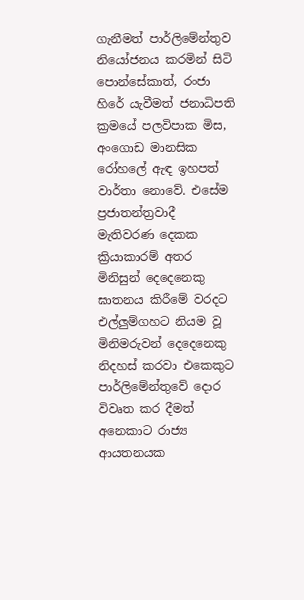ගැනීමත් පාර්ලිමේන්තුව නියෝජනය කරමින් සිටි පොන්සේකාත්, රංජා හිරේ යැවීමත් ජනාධිපති ක්‍රමයේ පලවිපාක මිස, අංගොඩ මානසික රෝහලේ ඇඳ ඉහපත් වාර්තා නොවේ. එසේම ප්‍රජාතන්ත්‍රවාදී මැතිවරණ දෙකක ක්‍රියාකාරම් අතර මිනිසුන් දෙදෙනෙකු ඝාතනය කිරීමේ වරදට එල්ලුම්ගහට නියම වූ මිනිමරුවන් දෙදෙනෙකු නිදහස් කරවා එකෙකුට පාර්ලිමේන්තුවේ දොර විවෘත කර දීමත් අනෙකාට රාජ්‍ය ආයතනයක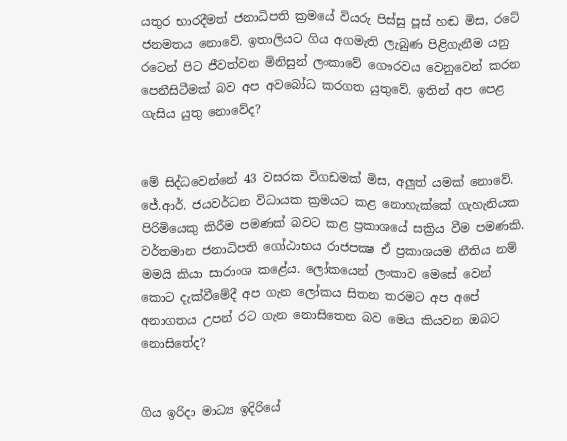යතුර භාරදීමත් ජනාධිපති ක්‍රමයේ වියරු පිස්සු පූස් හඬ මිස, රටේ ජනමතය නොවේ. ඉතාලියට ගිය අගමැති ලැබුණ පිළිගැනීම යනු රටෙන් පිට ජීවත්වන මිනිසුන් ලංකාවේ ගෞරවය වෙනුවෙන් කරන පෙනීසිටීමක් බව අප අවබෝධ කරගත යුතුවේ. ඉතින් අප පෙළ ගැසිය යුතු නොවේද?


මේ සිද්ධවෙන්නේ 43 වසරක විගඩමක් මිස, අලුත් යමක් නොවේ. ජේ.ආර්. ජයවර්ධන විධායක ක්‍රමයට කළ නොහැක්කේ ගැහැනියක පිරිමියෙකු කිරීම පමණක් බවට කළ ප්‍රකාශයේ සක්‍රිය වීම පමණකි. වර්තමාන ජනාධිපති ගෝඨාභය රාජපක්‍ෂ ඒ ප්‍රකාශයම නීතිය නම් මමයි කියා සාරාංශ කළේය. ලෝකයෙන් ලංකාව මෙසේ වෙන් කොට දැක්වීමේදී අප ගැන ලෝකය සිතන තරමට අප අපේ අනාගතය උපන් රට ගැන නොසිතෙන බව මෙය කියවන ඔබට නොසිතේද?


ගිය ඉරිදා මාධ්‍ය ඉදිරියේ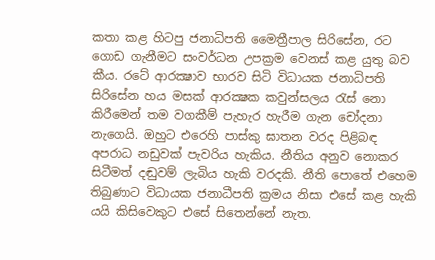කතා කළ හිටපු ජනාධිපති මෛත්‍රීපාල සිරිසේන, රට ගොඩ ගැනීමට සංවර්ධන උපක්‍රම වෙනස් කළ යුතු බව කීය. රටේ ආරක්‍ෂාව භාරව සිටි විධායක ජනාධිපති සිරිසේන හය මසක් ආරක්‍ෂක කවුන්සලය රැස් නො කිරීමෙන් තම වගකීම් පැහැර හැරීම ගැන චෝදනා නැගෙයි. ඔහුට එරෙහි පාස්කු ඝාතන වරද පිළිබඳ අපරාධ නඩුවක් පැවරිය හැකිය. නීතිය අනුව නොකර සිටීමත් දඬුවම් ලැබිය හැකි වරදකි. නීති පොතේ එහෙම තිබුණාට විධායක ජනාධීපති ක්‍රමය නිසා එසේ කළ හැකි යයි කිසිවෙකුට එසේ සිතෙන්නේ නැත.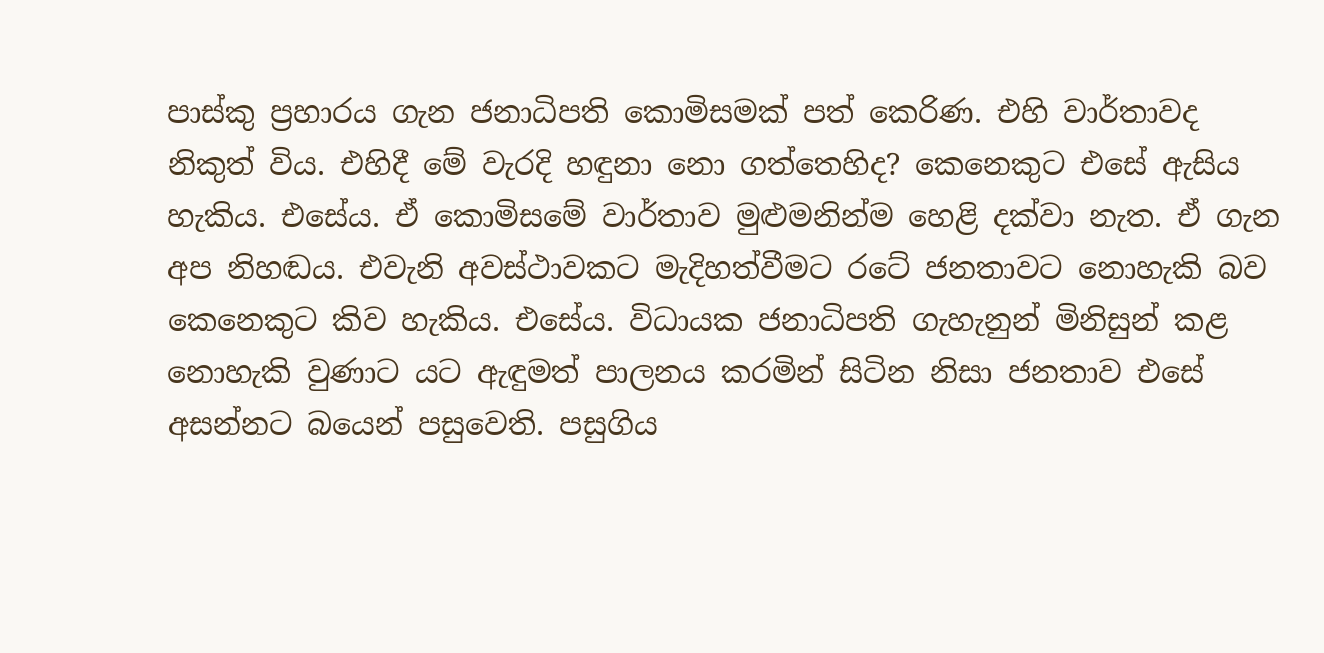පාස්කු ප්‍රහාරය ගැන ජනාධිපති කොමිසමක් පත් කෙරිණ. එහි වාර්තාවද නිකුත් විය. එහිදී මේ වැරදි හඳුනා නො ගත්තෙහිද? කෙනෙකුට එසේ ඇසිය හැකිය. එසේය. ඒ කොමිසමේ වාර්තාව මුළුමනින්ම හෙළි දක්වා නැත. ඒ ගැන අප නිහඬය. එවැනි අවස්ථාවකට මැදිහත්වීමට රටේ ජනතාවට නොහැකි බව කෙනෙකුට කිව හැකිය. එසේය. විධායක ජනාධිපති ගැහැනුන් මිනිසුන් කළ නොහැකි වුණාට යට ඇඳුමත් පාලනය කරමින් සිටින නිසා ජනතාව එසේ අසන්නට බයෙන් පසුවෙති. පසුගිය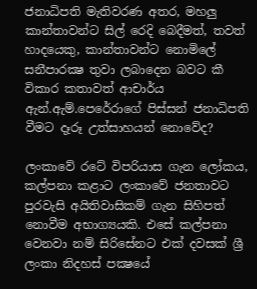ජනාධිපති මැතිවරණ අතර, මහලු කාන්තාවන්ට සිල් රෙදි බෙදීමත්, තවත් හාදයෙකු, කාන්තාවන්ට නොමිලේ සනීපාරක්‍ෂ තුවා ලබාදෙන බවට කී විකාර කතාවත් ආචාර්ය ඇන්.ඇම්.පෙරේරාගේ පිස්සන් ජනාධිපති වීමට දෑරූ උත්සාහයන් නොවේද?

ලංකාවේ රටේ විපරියාස ගැන ලෝකය, කල්පනා කළාට ලංකාවේ ජනතාවට පුරවැසි අයිතිවාසිකම් ගැන සිහිපත් නොවීම අභාග්‍යයකි. එසේ කල්පනා වෙනවා නම් සිරිසේනට එක් දවසක් ශ්‍රී ලංකා නිදහස් පක්‍ෂයේ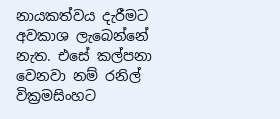නායකත්වය දැරීමට අවකාශ ලැබෙන්නේ නැත. එසේ කල්පනා වෙනවා නම් රනිල් වික්‍රමසිංහට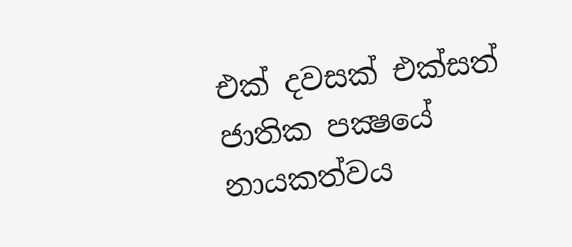එක් දවසක් එක්සත් ජාතික පක්‍ෂයේ නායකත්වය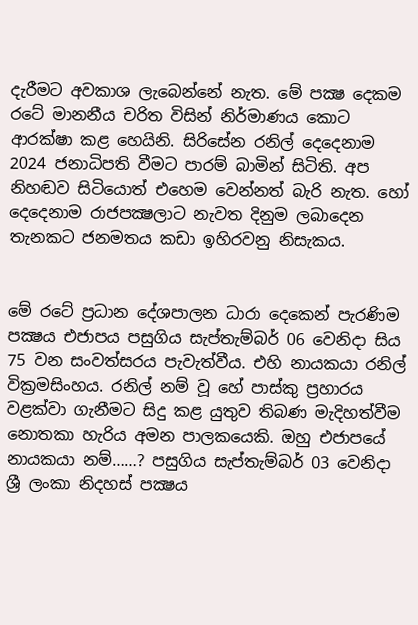දැරීමට අවකාශ ලැබෙන්නේ නැත. මේ පක්‍ෂ දෙකම රටේ මානනීය චරිත විසින් නිර්මාණය කොට ආරක්ෂා කළ හෙයිනි. සිරිසේන රනිල් දෙදෙනාම 2024 ජනාධිපති වීමට පාරම් බාමින් සිටිති. අප නිහඬව සිටියොත් එහෙම වෙන්නත් බැරි නැත. හෝ දෙදෙනාම රාජපක්‍ෂලාට නැවත දිනුම ලබාදෙන තැනකට ජනමතය කඩා ඉහිරවනු නිසැකය.


මේ රටේ ප්‍රධාන දේශපාලන ධාරා දෙකෙන් පැරණිම පක්‍ෂය එජාපය පසුගිය සැප්තැම්බර් 06 වෙනිදා සිය 75 වන සංවත්සරය පැවැත්වීය. එහි නායකයා රනිල් වික්‍රමසිංහය. රනිල් නම් වූ හේ පාස්කු ප්‍රහාරය වළක්වා ගැනීමට සිදු කළ යුතුව තිබණ මැදිහත්වීම නොතකා හැරිය අමන පාලකයෙකි. ඔහු එජාපයේ නායකයා නම්……? පසුගිය සැප්තැම්බර් 03 වෙනිදා ශ්‍රී ලංකා නිදහස් පක්‍ෂය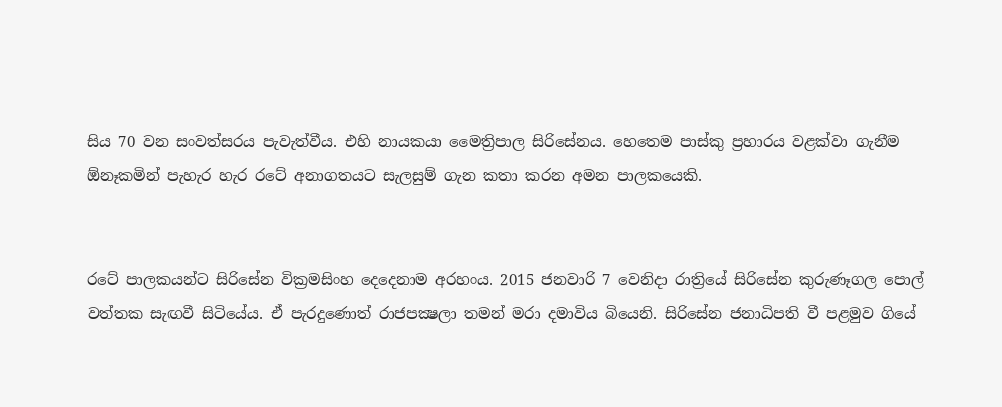සිය 70 වන සංවත්සරය පැවැත්වීය. එහි නායකයා මෛත්‍රිපාල සිරිසේනය. හෙතෙම පාස්කු ප්‍රහාරය වළක්වා ගැනීම ඕනෑකමින් පැහැර හැර රටේ අනාගතයට සැලසුම් ගැන කතා කරන අමන පාලකයෙකි.


රටේ පාලකයන්ට සිරිසේන වික්‍රමසිංහ දෙදෙනාම අරහංය. 2015 ජනවාරි 7 වෙනිදා රාත්‍රියේ සිරිසේන කුරුණෑගල පොල් වත්තක සැඟවී සිටියේය. ඒ පැරදුණොත් රාජපක්‍ෂලා තමන් මරා දමාවිය බියෙනි. සිරිසේන ජනාධිපති වී පළමුව ගියේ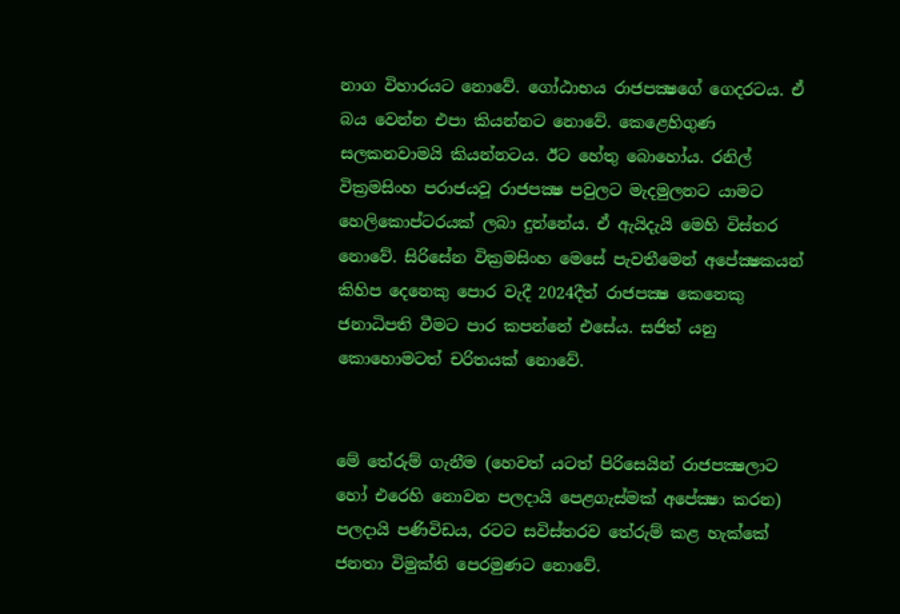නාග විහාරයට නොවේ. ගෝඨාභය රාජපක්‍ෂගේ ගෙදරටය. ඒ බය වෙන්න එපා කියන්නට නොවේ. කෙළෙහිගුණ සලකනවාමයි කියන්නටය. ඊට හේතු බොහෝය. රනිල් වික්‍රමසිංහ පරාජයවූ රාජපක්‍ෂ පවුලට මැදමුලනට යාමට හෙලිකොප්ටරයක් ලබා දුන්නේය. ඒ ඇයිදැයි මෙහි විස්තර නොවේ. සිරිසේන වික්‍රමසිංහ මෙසේ පැවතීමෙන් අපේක්‍ෂකයන් කිහිප දෙනෙකු පොර වැදී 2024දීත් රාජපක්‍ෂ කෙනෙකු ජනාධිපති වීමට පාර කපන්නේ එසේය. සජිත් යනු කොහොමටත් චරිතයක් නොවේ.


මේ තේරුම් ගැනීම (හෙවත් යටත් පිරිසෙයින් රාජපක්‍ෂලාට හෝ එරෙහි නොවන පලදායි පෙළගැස්මක් අපේක්‍ෂා කරන) පලදායි පණිවිඩය, රටට සවිස්තරව තේරුම් කළ හැක්කේ ජනතා විමුක්ති පෙරමුණට නොවේ.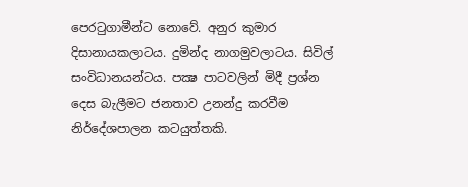පෙරටුගාමීන්ට නොවේ. අනුර කුමාර දිසානායකලාටය. දුමින්ද නාගමුවලාටය. සිවිල් සංවිධානයන්ටය. පක්‍ෂ පාටවලින් මිදී ප්‍රශ්න දෙස බැලීමට ජනතාව උනන්දු කරවීම නිර්දේශපාලන කටයුත්තකි.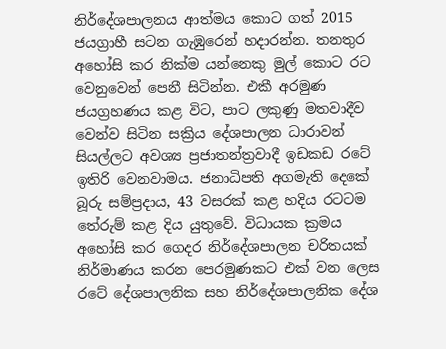නිර්දේශපාලනය ආත්මය කොට ගත් 2015 ජයග්‍රාහී සටන ගැඹුරෙන් හදාරන්න. තනතුර අහෝසි කර නික්ම යන්නෙකු මුල් කොට රට වෙනුවෙන් පෙනී සිටින්න. එකී අරමුණ ජයග්‍රහණය කළ විට, පාට ලකුණු මතවාදීව වෙන්ව සිටින සක්‍රිය දේශපාලන ධාරාවන් සියල්ලට අවශ්‍ය ප්‍රජාතන්ත්‍රවාදී ඉඩකඩ රටේ ඉතිරි වෙනවාමය. ජනාධිපති අගමැති දෙකේ බූරු සම්ප්‍රදාය, 43 වසරක් කළ හදිය රටටම තේරුම් කළ දිය යුතුවේ. විධායක ක්‍රමය අහෝසි කර ගෙදර නිර්දේශපාලන චරිතයක් නිර්මාණය කරන පෙරමුණකට එක් වන ලෙස රටේ දේශපාලනික සහ නිර්දේශපාලනික දේශ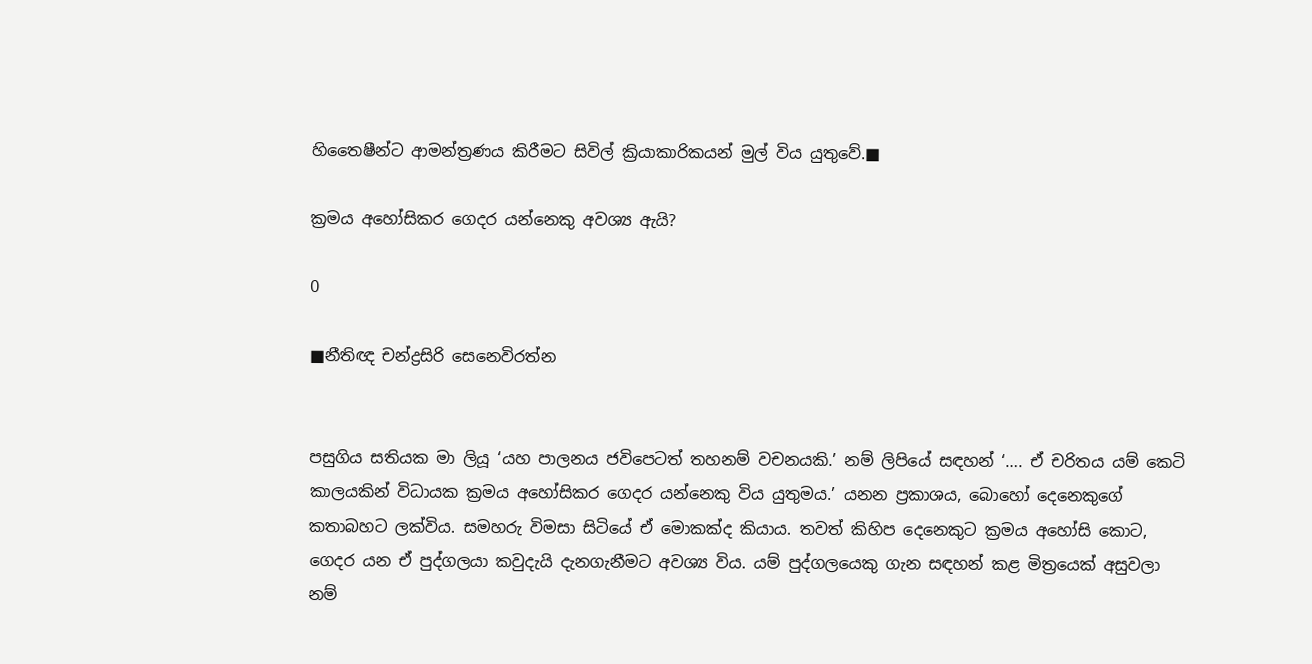හිතෛෂීන්ට ආමන්ත්‍රණය කිරීමට සිවිල් ක්‍රියාකාරිකයන් මුල් විය යුතුවේ.■

ක්‍රමය අහෝසිකර ගෙදර යන්නෙකු අවශ්‍ය ඇයි?

0

■නීතිඥ චන්ද්‍රසිරි සෙනෙවිරත්න


පසුගිය සතියක මා ලියූ ‘යහ පාලනය ජවිපෙටත් තහනම් වචනයකි.’ නම් ලිපියේ සඳහන් ‘…. ඒ චරිතය යම් කෙටි කාලයකින් විධායක ක්‍රමය අහෝසිකර ගෙදර යන්නෙකු විය යුතුමය.’ යනන ප්‍රකාශය, බොහෝ දෙනෙකුගේ කතාබහට ලක්විය. සමහරු විමසා සිටියේ ඒ මොකක්ද කියාය. තවත් කිහිප දෙනෙකුට ක්‍රමය අහෝසි කොට, ගෙදර යන ඒ පුද්ගලයා කවුදැයි දැනගැනීමට අවශ්‍ය විය. යම් පුද්ගලයෙකු ගැන සඳහන් කළ මිත්‍රයෙක් අසුවලා නම්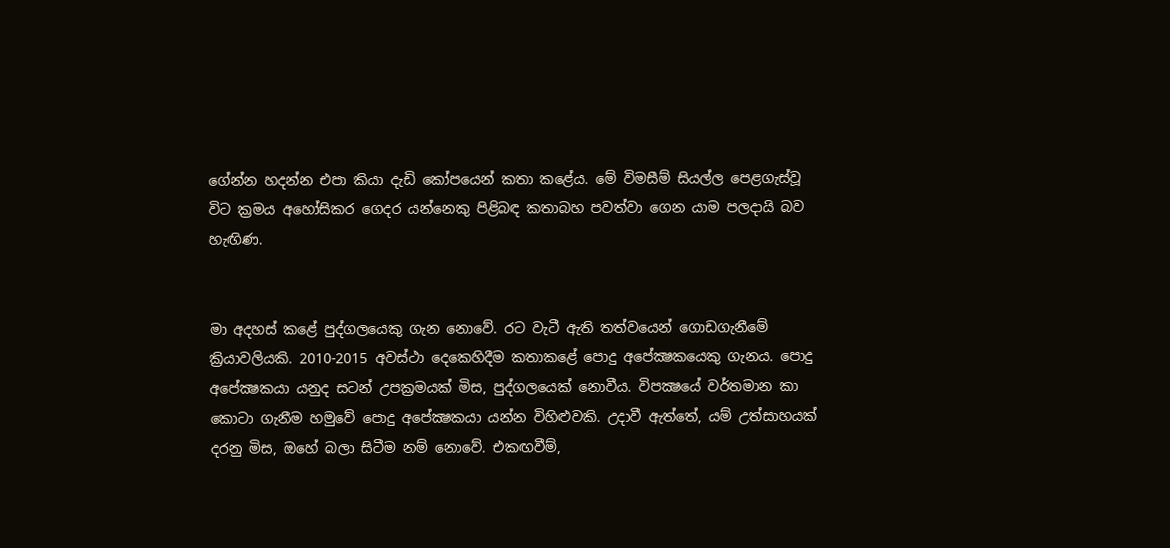ගේන්න හදන්න එපා කියා දැඩි කෝපයෙන් කතා කළේය. මේ විමසීම් සියල්ල පෙළගැස්වූ විට ක්‍රමය අහෝසිකර ගෙදර යන්නෙකු පිළිබඳ කතාබහ පවත්වා ගෙන යාම පලදායි බව හැඟිණ.


මා අදහස් කළේ පුද්ගලයෙකු ගැන නොවේ. රට වැටී ඇති තත්වයෙන් ගොඩගැනීමේ ක්‍රියාවලියකි. 2010-2015 අවස්ථා දෙකෙහිදීම කතාකළේ පොදු අපේක්‍ෂකයෙකු ගැනය. පොදු අපේක්‍ෂකයා යනුද සටන් උපක්‍රමයක් මිස, පුද්ගලයෙක් නොවීය. විපක්‍ෂයේ වර්තමාන කා කොටා ගැනීම හමුවේ පොදු අපේක්‍ෂකයා යන්න විහිළුවකි. උදාවී ඇත්තේ, යම් උත්සාහයක් දරනු මිස, ඔහේ බලා සිටීම නම් නොවේ. එකඟවීම්,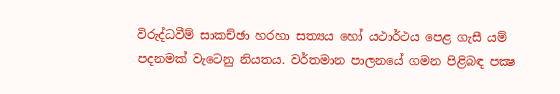විරුද්ධවීම් සාකච්ඡා හරහා සත්‍යය හෝ යථාර්ථය පෙළ ගැසී යම් පදනමක් වැටෙනු නියතය. වර්තමාන පාලනයේ ගමන පිළිබඳ පක්‍ෂ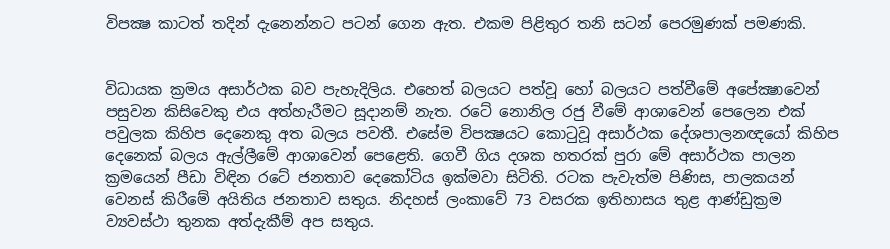විපක්‍ෂ කාටත් තදින් දැනෙන්නට පටන් ගෙන ඇත. එකම පිළිතුර තනි සටන් පෙරමුණක් පමණකි.


විධායක ක්‍රමය අසාර්ථක බව පැහැදිලිය. එහෙත් බලයට පත්වූ හෝ බලයට පත්වීමේ අපේක්‍ෂාවෙන් පසුවන කිසිවෙකු එය අත්හැරීමට සූදානම් නැත. රටේ නොනිල රජු වීමේ ආශාවෙන් පෙලෙන එක් පවුලක කිහිප දෙනෙකු අත බලය පවතී. එසේම විපක්‍ෂයට කොටුවූ අසාර්ථක දේශපාලනඥයෝ කිහිප දෙනෙක් බලය ඇල්ලීමේ ආශාවෙන් පෙළෙති. ගෙවී ගිය දශක හතරක් පුරා මේ අසාර්ථක පාලන ක්‍රමයෙන් පීඩා විඳින රටේ ජනතාව දෙකෝටිය ඉක්මවා සිටිති. රටක පැවැත්ම පිණිස, පාලකයන් වෙනස් කිරීමේ අයිතිය ජනතාව සතුය. නිදහස් ලංකාවේ 73 වසරක ඉතිහාසය තුළ ආණ්ඩුක්‍රම ව්‍යවස්ථා තුනක අත්දැකීම් අප සතුය.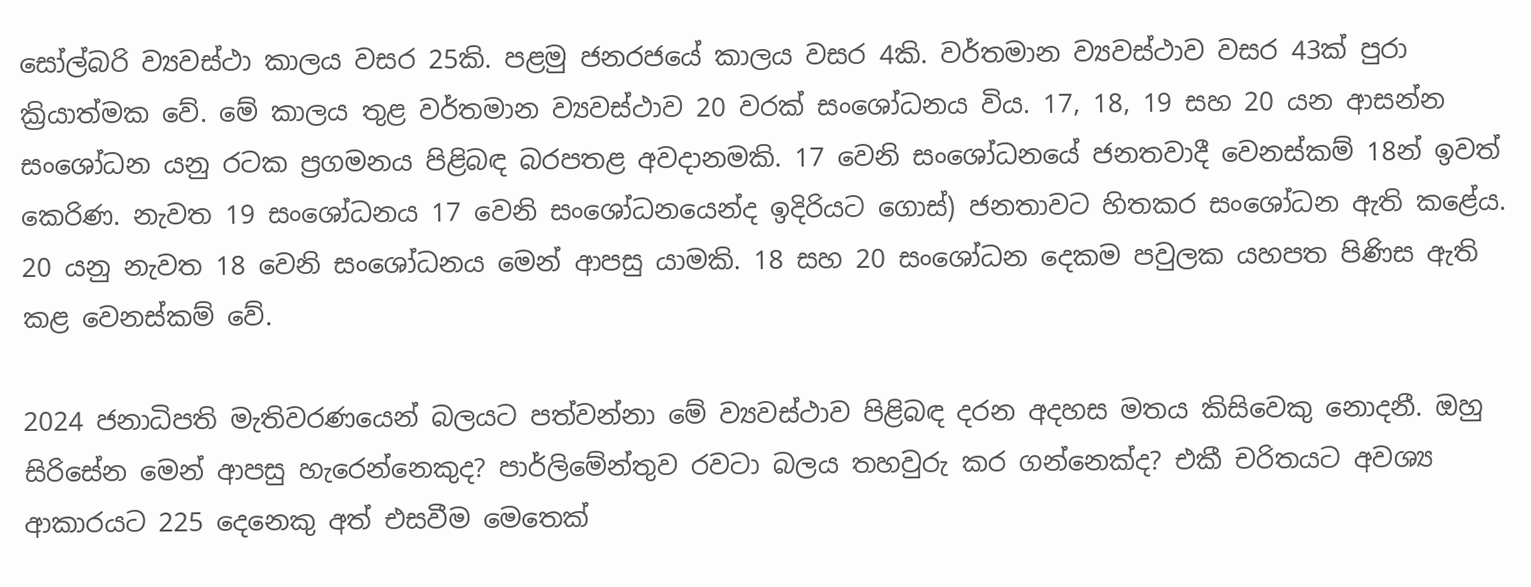සෝල්බරි ව්‍යවස්ථා කාලය වසර 25කි. පළමු ජනරජයේ කාලය වසර 4කි. වර්තමාන ව්‍යවස්ථාව වසර 43ක් පුරා ක්‍රියාත්මක වේ. මේ කාලය තුළ වර්තමාන ව්‍යවස්ථාව 20 වරක් සංශෝධනය විය. 17, 18, 19 සහ 20 යන ආසන්න සංශෝධන යනු රටක ප්‍රගමනය පිළිබඳ බරපතළ අවදානමකි. 17 වෙනි සංශෝධනයේ ජනතවාදී වෙනස්කම් 18න් ඉවත් කෙරිණ. නැවත 19 සංශෝධනය 17 වෙනි සංශෝධනයෙන්ද ඉදිරියට ගොස්) ජනතාවට හිතකර සංශෝධන ඇති කළේය. 20 යනු නැවත 18 වෙනි සංශෝධනය මෙන් ආපසු යාමකි. 18 සහ 20 සංශෝධන දෙකම පවුලක යහපත පිණිස ඇති කළ වෙනස්කම් වේ.

2024 ජනාධිපති මැතිවරණයෙන් බලයට පත්වන්නා මේ ව්‍යවස්ථාව පිළිබඳ දරන අදහස මතය කිසිවෙකු නොදනී. ඔහු සිරිසේන මෙන් ආපසු හැරෙන්නෙකුද? පාර්ලිමේන්තුව රවටා බලය තහවුරු කර ගන්නෙක්ද? එකී චරිතයට අවශ්‍ය ආකාරයට 225 දෙනෙකු අත් එසවීම මෙතෙක්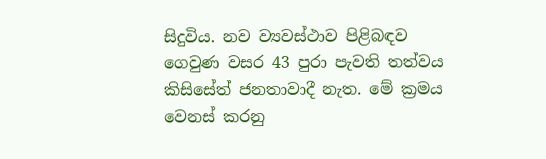සිදුවිය. නව ව්‍යවස්ථාව පිළිබඳව ගෙවුණ වසර 43 පුරා පැවති තත්වය කිසිසේත් ජනතාවාදී නැත. මේ ක්‍රමය වෙනස් කරනු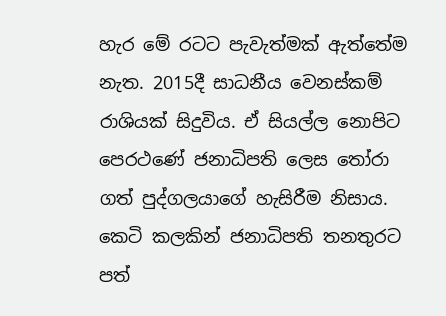හැර මේ රටට පැවැත්මක් ඇත්තේම නැත. 2015දී සාධනීය වෙනස්කම් රාශියක් සිදුවිය. ඒ සියල්ල නොපිට පෙරථණේ ජනාධිපති ලෙස තෝරා ගත් පුද්ගලයාගේ හැසිරීම නිසාය. කෙටි කලකින් ජනාධිපති තනතුරට පත්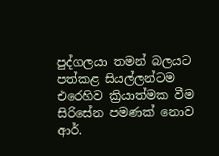පුද්ගලයා තමන් බලයට පත්කළ සියල්ලන්ටම එරෙහිව ක්‍රියාත්මක වීම සිරිසේන පමණක් නොව ආර්.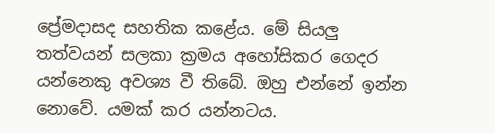ප්‍රේමදාසද සහතික කළේය. මේ සියලු තත්වයන් සලකා ක්‍රමය අහෝසිකර ගෙදර යන්නෙකු අවශ්‍ය වී තිබේ. ඔහු එන්නේ ඉන්න නොවේ. යමක් කර යන්නටය.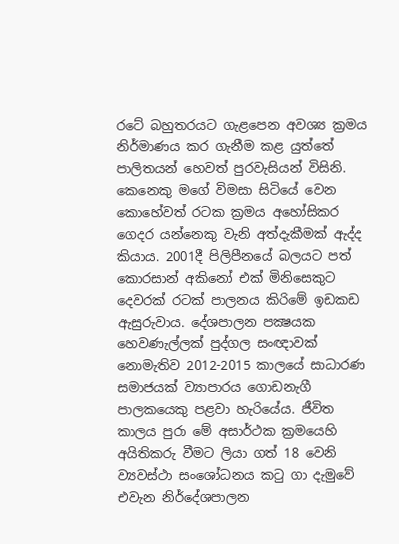රටේ බහුතරයට ගැළපෙන අවශ්‍ය ක්‍රමය නිර්මාණය කර ගැනීම කළ යුත්තේ පාලිතයන් හෙවත් පුරවැසියන් විසිනි. කෙනෙකු මගේ විමසා සිටියේ වෙන කොහේවත් රටක ක්‍රමය අහෝසිකර ගෙදර යන්නෙකු වැනි අත්දැකීමක් ඇද්ද කියාය. 2001දී පිලිපීනයේ බලයට පත් කොරසාන් අකිනෝ එක් මිනිසෙකුට දෙවරක් රටක් පාලනය කිරිමේ ඉඩකඩ ඇසුරුවාය. දේශපාලන පක්‍ෂයක හෙවණැල්ලක් පුද්ගල සංඥාවක් නොමැතිව 2012-2015 කාලයේ සාධාරණ සමාජයක් ව්‍යාපාරය ගොඩනැගී පාලකයෙකු පළවා හැරියේය. ජීවිත කාලය පුරා මේ අසාර්ථක ක්‍රමයෙහි අයිතිකරු වීමට ලියා ගත් 18 වෙනි ව්‍යවස්ථා සංශෝධනය කටු ගා දැමුවේ එවැන නිර්දේශපාලන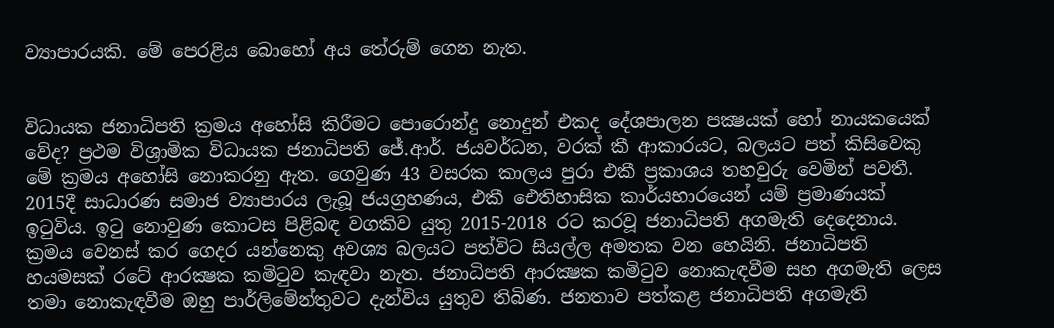ව්‍යාපාරයකි. මේ පෙරළිය බොහෝ අය තේරුම් ගෙන නැත.


විධායක ජනාධිපති ක්‍රමය අහෝසි කිරීමට පොරොන්දු නොදුන් එකද දේශපාලන පක්‍ෂයක් හෝ නායකයෙක් වේද? ප්‍රථම විශ්‍රාමික විධායක ජනාධිපති ජේ.ආර්. ජයවර්ධන, වරක් කී ආකාරයට, බලයට පත් කිසිවෙකු මේ ක්‍රමය අහෝසි නොකරනු ඇත. ගෙවුණ 43 වසරක කාලය පුරා එකී ප්‍රකාශය තහවුරු වෙමින් පවතී. 2015දී සාධාරණ සමාජ ව්‍යාපාරය ලැබූ ජයග්‍රහණය, එකී ඓතිහාසික කාර්යභාරයෙන් යම් ප්‍රමාණයක් ඉටුවිය. ඉටු නොවුණ කොටස පිළිබඳ වගකිව යුතු 2015-2018 රට කරවූ ජනාධිපති අගමැති දෙදෙනාය. ක්‍රමය වෙනස් කර ගෙදර යන්නෙකු අවශ්‍ය බලයට පත්විට සියල්ල අමතක වන හෙයිනි. ජනාධිපති හයමසක් රටේ ආරක්‍ෂක කමිටුව කැඳවා නැත. ජනාධිපති ආරක්‍ෂක කමිටුව නොකැඳවීම සහ අගමැති ලෙස තමා නොකැඳවීම ඔහු පාර්ලිමේන්තුවට දැන්විය යුතුව තිබිණ. ජනතාව පත්කළ ජනාධිපති අගමැති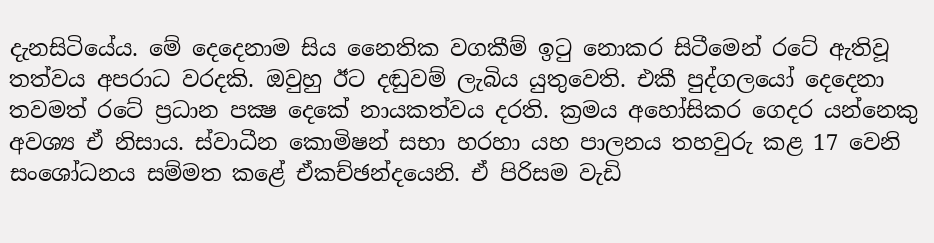දැනසිටියේය. මේ දෙදෙනාම සිය නෛතික වගකීම් ඉටු නොකර සිටීමෙන් රටේ ඇතිවූ තත්වය අපරාධ වරදකි. ඔවුහු ඊට දඬුවම් ලැබිය යුතුවෙති. එකී පුද්ගලයෝ දෙදෙනා තවමත් රටේ ප්‍රධාන පක්‍ෂ දෙකේ නායකත්වය දරති. ක්‍රමය අහෝසිකර ගෙදර යන්නෙකු අවශ්‍ය ඒ නිසාය. ස්වාධීන කොමිෂන් සභා හරහා යහ පාලනය තහවුරු කළ 17 වෙනි සංශෝධනය සම්මත කළේ ඒකච්ඡන්දයෙනි. ඒ පිරිසම වැඩි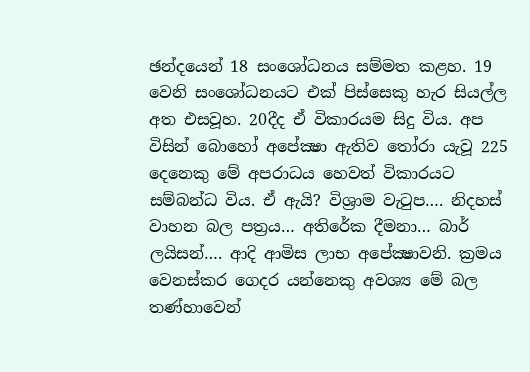ඡන්දයෙන් 18 සංශෝධනය සම්මත කළහ. 19 වෙනි සංශෝධනයට එක් පිස්සෙකු හැර සියල්ල අත එසවූහ. 20දීද ඒ විකාරයම සිදු විය. අප විසින් බොහෝ අපේක්‍ෂා ඇතිව තෝරා යැවූ 225 දෙනෙකු මේ අපරාධය හෙවත් විකාරයට සම්බන්ධ විය. ඒ ඇයි? විශ්‍රාම වැටුප…. නිදහස් වාහන බල පත්‍රය… අතිරේක දීමනා… බාර් ලයිසන්…. ආදි ආමිස ලාභ අපේක්‍ෂාවනි. ක්‍රමය වෙනස්කර ගෙදර යන්නෙකු අවශ්‍ය මේ බල තණ්හාවෙන්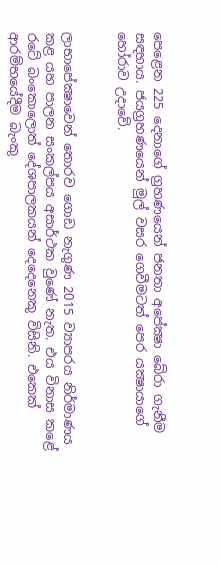පෙළෙන 225 දෙනාගේ ග්‍රහණයෙන් ජනතා අපේක්‍ෂා බේරා ගැනීම සඳහාය. ජයග්‍රහණයෙන් මුල් වසර ගෙවීමටත් පෙර යක්‍ෂායාගේ හෝරාව උදාවේ.


ලාභාපේක්‍ෂාවෙන් තොරව ගොඩ නැගුණ 2015 ව්‍යාපරය නිර්මාණය කළ යහ පාලන සංකල්පය අසාර්ථක වුණේ නැත. එය විනාස කළේ රටේ බංකොලොත් දේශපාලකයන් දෙදෙනෙකු විසිනි. එකෙක් ආරම්භයේදීම බැංකු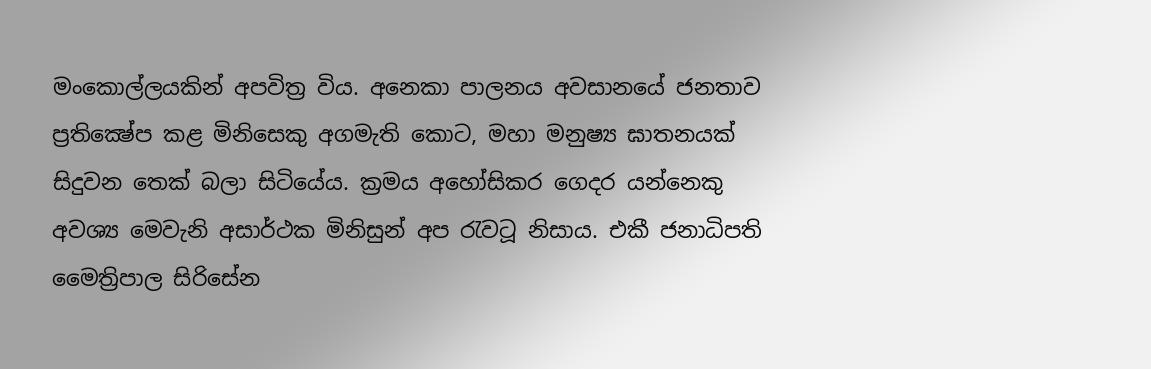මංකොල්ලයකින් අපවිත්‍ර විය. අනෙකා පාලනය අවසානයේ ජනතාව ප්‍රතික්‍ෂේප කළ මිනිසෙකු අගමැති කොට, මහා මනුෂ්‍ය ඝාතනයක් සිදුවන තෙක් බලා සිටියේය. ක්‍රමය අහෝසිකර ගෙදර යන්නෙකු අවශ්‍ය මෙවැනි අසාර්ථක මිනිසුන් අප රැවටූ නිසාය. එකී ජනාධිපති මෛත්‍රිපාල සිරිසේන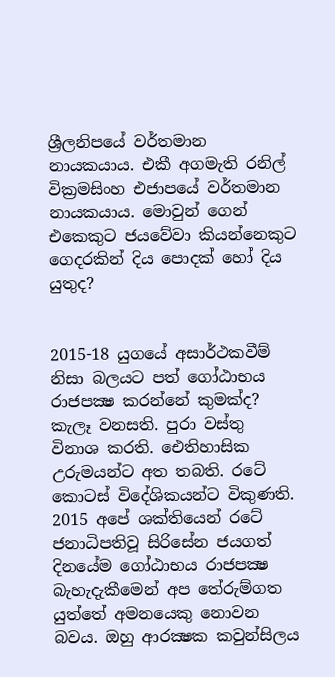ශ්‍රීලනිපයේ වර්තමාන නායකයාය. එකී අගමැති රනිල් වික්‍රමසිංහ එජාපයේ වර්තමාන නායකයාය. මොවුන් ගෙන් එකෙකුට ජයවේවා කියන්නෙකුට ගෙදරකින් දිය පොදක් හෝ දිය යුතුද?


2015-18 යුගයේ අසාර්ථකවීම් නිසා බලයට පත් ගෝඨාභය රාජපක්‍ෂ කරන්නේ කුමක්ද? කැලෑ වනසති. පුරා වස්තු විනාශ කරති. ඓතිහාසික උරුමයන්ට අත තබති. රටේ කොටස් විදේශිකයන්ට විකුණති. 2015 අපේ ශක්තියෙන් රටේ ජනාධිපතිවූ සිරිසේන ජයගත් දිනයේම ගෝඨාභය රාජපක්‍ෂ බැහැදැකීමෙන් අප තේරුම්ගත යුත්තේ අමනයෙකු නොවන බවය. ඔහු ආරක්‍ෂක කවුන්සිලය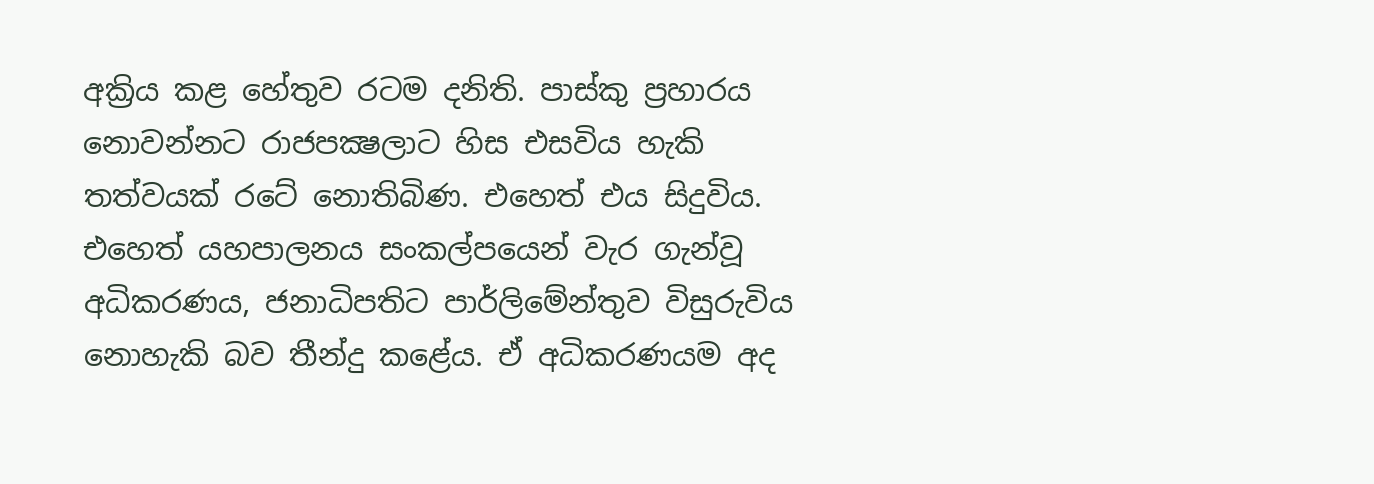අක්‍රිය කළ හේතුව රටම දනිති. පාස්කු ප්‍රහාරය නොවන්නට රාජපක්‍ෂලාට හිස එසවිය හැකි තත්වයක් රටේ නොතිබිණ. එහෙත් එය සිදුවිය. එහෙත් යහපාලනය සංකල්පයෙන් වැර ගැන්වූ අධිකරණය, ජනාධිපතිට පාර්ලිමේන්තුව විසුරුවිය නොහැකි බව තීන්දු කළේය. ඒ අධිකරණයම අද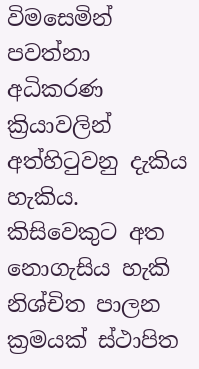විමසෙමින් පවත්නා අධිකරණ ක්‍රියාවලින් අත්හිටුවනු දැකිය හැකිය. කිසිවෙකුට අත නොගැසිය හැකි නිශ්චිත පාලන ක්‍රමයක් ස්ථාපිත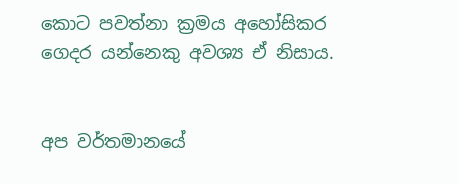කොට පවත්නා ක්‍රමය අහෝසිකර ගෙදර යන්නෙකු අවශ්‍ය ඒ නිසාය.


අප වර්තමානයේ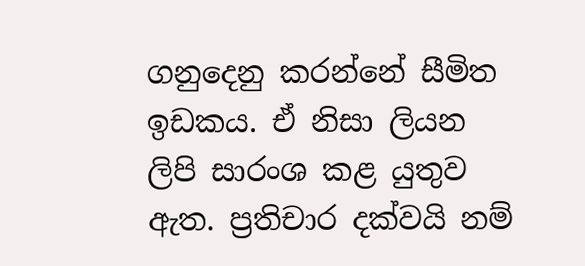ගනුදෙනු කරන්නේ සීමිත ඉඩකය. ඒ නිසා ලියන ලිපි සාරංශ කළ යුතුව ඇත. ප්‍රතිචාර දක්වයි නම්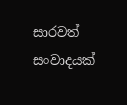සාරවත් සංවාදයක්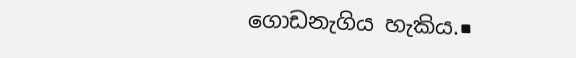ගොඩනැගිය හැකිය.■